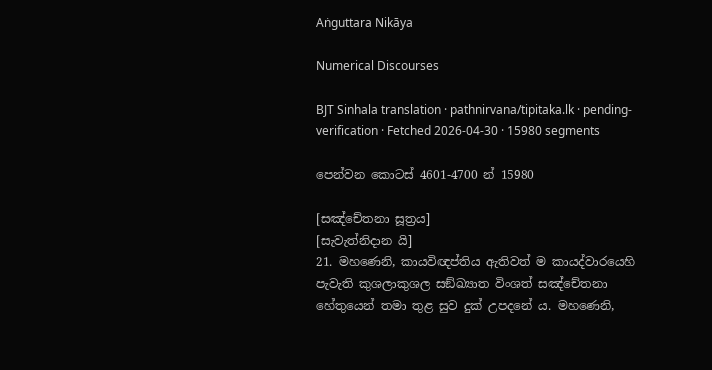Aṅguttara Nikāya

Numerical Discourses

BJT Sinhala translation · pathnirvana/tipitaka.lk · pending-verification · Fetched 2026-04-30 · 15980 segments

පෙන්වන කොටස් 4601-4700 න් 15980

[සඤ්චේතනා සූත්‍රය]
[සැවැත්නිදාන යි]
21. මහණෙනි, කායවිඥප්තිය ඇතිවත් ම කායද්වාරයෙහි පැවැති කුශලාකුශල සඞ්ඛ්‍යාත විංශත් සඤ්චේතනා හේතුයෙන් තමා තුළ සුව දුක් උපදනේ ය. මහණෙනි,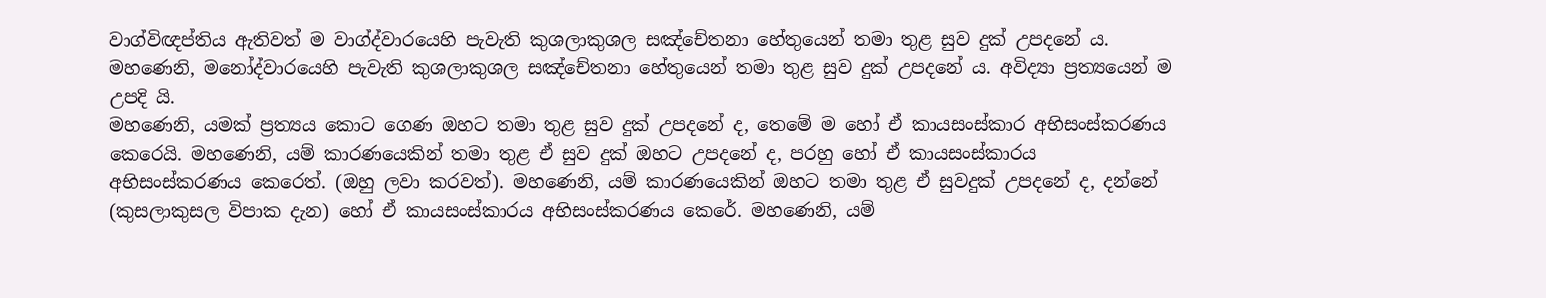වාග්විඥප්තිය ඇතිවත් ම වාග්ද්වාරයෙහි පැවැති කුශලාකුශල සඤ්චේතනා හේතුයෙන් තමා තුළ සුව දුක් උපදනේ ය. මහණෙනි, මනෝද්වාරයෙහි පැවැති කුශලාකුශල සඤ්චේතනා හේතුයෙන් තමා තුළ සුව දුක් උපදනේ ය. අවිද්‍යා ප්‍රත්‍යයෙන් ම උපදි යි.
මහණෙනි, යමක් ප්‍රත්‍යය කොට ගෙණ ඔහට තමා තුළ සුව දුක් උපදනේ ද, තෙමේ ම හෝ ඒ කායසංස්කාර අභිසංස්කරණය කෙරෙයි. මහණෙනි, යම් කාරණයෙකින් තමා තුළ ඒ සුව දුක් ඔහට උපදනේ ද, පරහු හෝ ඒ කායසංස්කාරය අභිසංස්කරණය කෙරෙත්. (ඔහු ලවා කරවත්). මහණෙනි, යම් කාරණයෙකින් ඔහට තමා තුළ ඒ සුවදුක් උපදනේ ද, දන්නේ (කුසලාකුසල විපාක දැන) හෝ ඒ කායසංස්කාරය අභිසංස්කරණය කෙරේ. මහණෙනි, යම්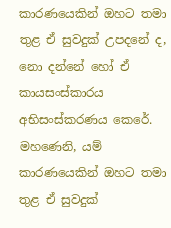කාරණයෙකින් ඔහට තමා තුළ ඒ සුවදුක් උපදනේ ද, නො දන්නේ හෝ ඒ කායසංස්කාරය අභිසංස්කරණය කෙරේ.
මහණෙනි, යම් කාරණයෙකින් ඔහට තමා තුළ ඒ සුවදුක්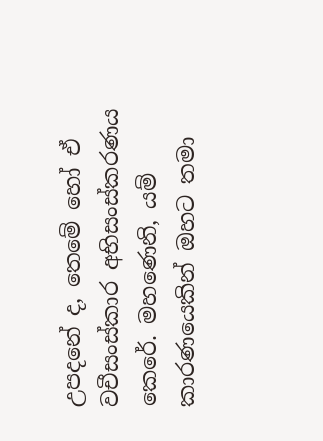උපදනේ ද, තෙමේ හෝ ඒ වචීසංස්කාර අභිසංස්කරණය කෙරේ. මහණෙනි, යම් කාරණයෙකින් ඔහට තමා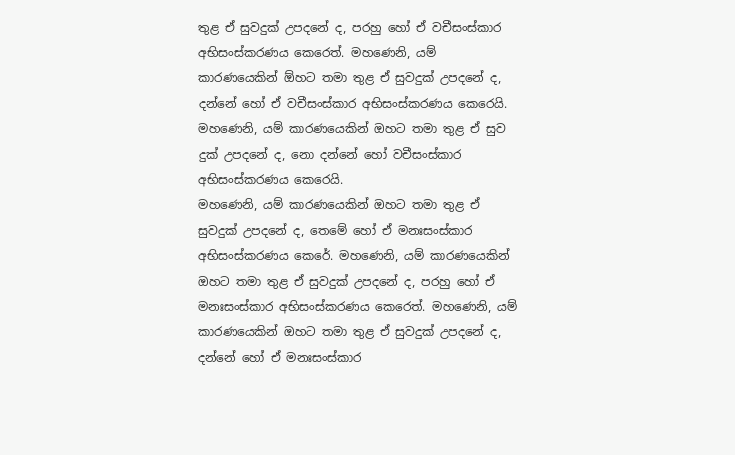තුළ ඒ සුවදුක් උපදනේ ද, පරහු හෝ ඒ වචීසංස්කාර අභිසංස්කරණය කෙරෙත්. මහණෙනි, යම් කාරණයෙකින් ඕහට තමා තුළ ඒ සුවදුක් උපදනේ ද, දන්නේ හෝ ඒ වචීසංස්කාර අභිසංස්කරණය කෙරෙයි. මහණෙනි, යම් කාරණයෙකින් ඔහට තමා තුළ ඒ සුව දුක් උපදනේ ද, නො දන්නේ හෝ වචීසංස්කාර අභිසංස්කරණය කෙරෙයි.
මහණෙනි, යම් කාරණයෙකින් ඔහට තමා තුළ ඒ සුවදුක් උපදනේ ද, තෙමේ හෝ ඒ මනඃසංස්කාර අභිසංස්කරණය කෙරේ. මහණෙනි, යම් කාරණයෙකින් ඔහට තමා තුළ ඒ සුවදුක් උපදනේ ද, පරහු හෝ ඒ මනඃසංස්කාර අභිසංස්කරණය කෙරෙත්. මහණෙනි, යම් කාරණයෙකින් ඔහට තමා තුළ ඒ සුවදුක් උපදනේ ද, දන්නේ හෝ ඒ මනඃසංස්කාර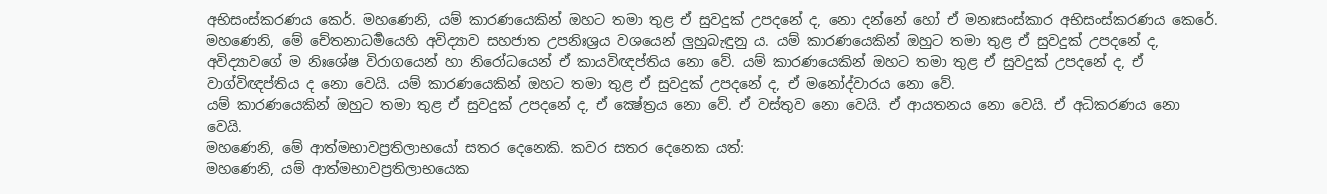අභිසංස්කරණය කෙර්. මහණෙනි, යම් කාරණයෙකින් ඔහට තමා තුළ ඒ සුවදුක් උපදනේ ද, නො දන්නේ හෝ ඒ මනඃසංස්කාර අභිසංස්කරණය කෙරේ.
මහණෙනි, මේ චේතනාධර්‍මයෙහි අවිද්‍යාව සහජාත උපනිඃශ්‍රය වශයෙන් ලුහුබැඳුනු ය. යම් කාරණයෙකින් ඔහුට තමා තුළ ඒ සුවදුක් උපදනේ ද, අවිද්‍යාවගේ ම නිඃශේෂ විරාගයෙන් හා නිරෝධයෙන් ඒ කායවිඥප්තිය නො වේ. යම් කාරණයෙකින් ඔහට තමා තුළ ඒ සුවදුක් උපදනේ ද, ඒ වාග්විඥප්තිය ද නො වෙයි. යම් කාරණයෙකින් ඔහට තමා තුළ ඒ සුවදුක් උපදනේ ද, ඒ මනෝද්වාරය නො වේ.
යම් කාරණයෙකින් ඔහුට තමා තුළ ඒ සුවදුක් උපදනේ ද, ඒ ක්‍ෂේත්‍රය නො වේ. ඒ වස්තුව නො වෙයි. ඒ ආයතනය නො වෙයි. ඒ අධිකරණය නො වෙයි.
මහණෙනි, මේ ආත්මභාවප්‍රතිලාභයෝ සතර දෙනෙකි. කවර සතර දෙනෙක යත්:
මහණෙනි, යම් ආත්මභාවප්‍රතිලාභයෙක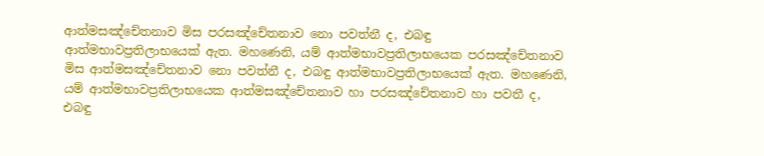ආත්මසඤ්චේතනාව මිස පරසඤ්චේතනාව නො පවත්නී ද, එබඳු ආත්මභාවප්‍රතිලාභයෙක් ඇත. මහණෙනි, යම් ආත්මභාවප්‍රතිලාභයෙක පරසඤ්චේතනාව මිස ආත්මසඤ්චේතනාව නො පවත්නී ද, එබඳු ආත්මභාවප්‍රතිලාභයෙක් ඇත. මහණෙනි, යම් ආත්මභාවප්‍රතිලාභයෙක ආත්මසඤ්චේතනාව හා පරසඤ්චේතනාව හා පවතී ද, එබඳු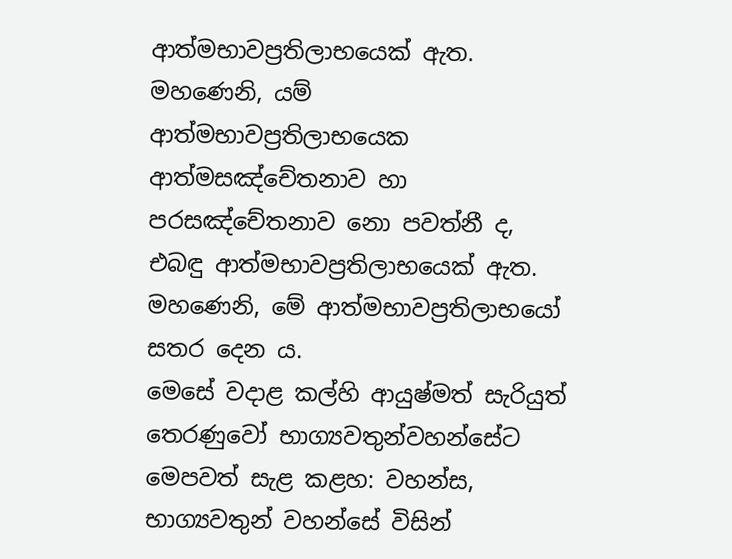ආත්මභාවප්‍රතිලාභයෙක් ඇත. මහණෙනි, යම් ආත්මභාවප්‍රතිලාභයෙක ආත්මසඤ්චේතනාව හා පරසඤ්චේතනාව නො පවත්නී ද, එබඳු ආත්මභාවප්‍රතිලාභයෙක් ඇත. මහණෙනි, මේ ආත්මභාවප්‍රතිලාභයෝ සතර දෙන ය.
මෙසේ වදාළ කල්හි ආයුෂ්මත් සැරියුත් තෙරණුවෝ භාග්‍යවතුන්වහන්සේට මෙපවත් සැළ කළහ: වහන්ස, භාග්‍යවතුන් වහන්සේ විසින්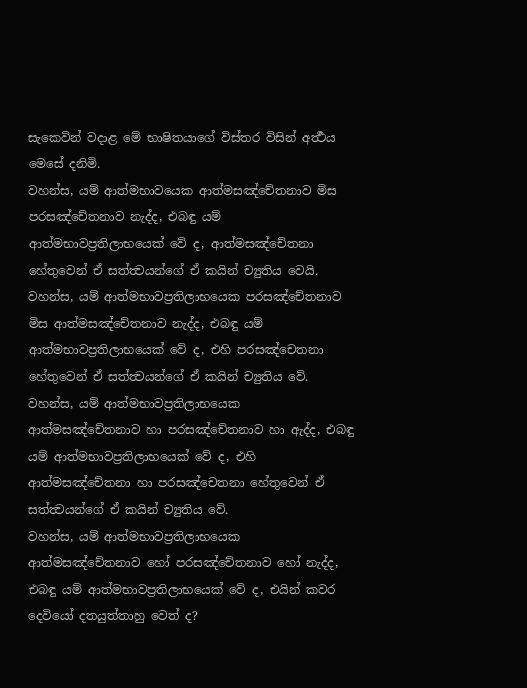සැකෙවින් වදාළ මේ භාෂිතයාගේ විස්තර විසින් අර්‍ත්‍ථය මෙසේ දනිමි.
වහන්ස, යම් ආත්මභාවයෙක ආත්මසඤ්චේතනාව මිස පරසඤ්චේතනාව නැද්ද, එබඳු යම් ආත්මභාවප්‍රතිලාභයෙක් වේ ද, ආත්මසඤ්චේතනා හේතුවෙන් ඒ සත්ත්‍වයන්ගේ ඒ කයින් ච්‍යුතිය වෙයි.
වහන්ස, යම් ආත්මභාවප්‍රතිලාභයෙක පරසඤ්චේතනාව මිස ආත්මසඤ්චේතනාව නැද්ද, එබඳු යම් ආත්මභාවප්‍රතිලාභයෙක් වේ ද, එහි පරසඤ්චෙතනා හේතුවෙන් ඒ සත්ත්‍වයන්ගේ ඒ කයින් ච්‍යුතිය වේ.
වහන්ස, යම් ආත්මභාවප්‍රතිලාභයෙක ආත්මසඤ්චේතනාව හා පරසඤ්චේතනාව හා ඇද්ද, එබඳු යම් ආත්මභාවප්‍රතිලාභයෙක් වේ ද, එහි ආත්මසඤ්චේතනා හා පරසඤ්චෙතනා හේතුවෙන් ඒ සත්ත්‍වයන්ගේ ඒ කයින් ච්‍යුතිය වේ.
වහන්ස, යම් ආත්මභාවප්‍රතිලාභයෙක ආත්මසඤ්චේතනාව හෝ පරසඤ්චේතනාව හෝ නැද්ද, එබඳු යම් ආත්මභාවප්‍රතිලාභයෙක් වේ ද, එයින් කවර දෙවියෝ දතයුත්තාහු වෙත් ද?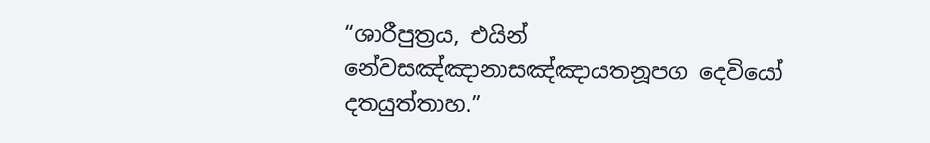“ශාරීපුත්‍රය, එයින් නේවසඤ්ඤානාසඤ්ඤායතනූපග දෙවියෝ දතයුත්තාහ.”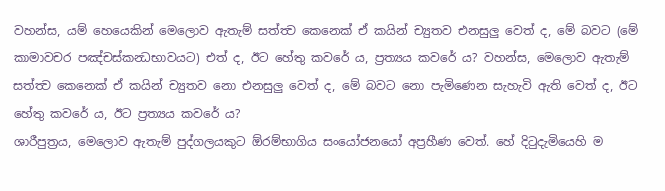වහන්ස, යම් හෙයෙකින් මෙලොව ඇතැම් සත්ත්‍ව කෙනෙක් ඒ කයින් ච්‍යුතව එනසුලු වෙත් ද, මේ බවට (මේ කාමාවචර පඤ්චස්කන්‍ධභාවයට) එත් ද, ඊට හේතු කවරේ ය, ප්‍රත්‍යය කවරේ ය? වහන්ස, මෙලොව ඇතැම් සත්ත්‍ව කෙනෙක් ඒ කයින් ච්‍යුතව නො එනසුලු වෙත් ද, මේ බවට නො පැමිණෙන සැහැවි ඇති වෙත් ද, ඊට හේතු කවරේ ය, ඊට ප්‍රත්‍යය කවරේ ය?
ශාරීපුත්‍රය, මෙලොව ඇතැම් පුද්ගලයකුට ඕරම්භාගිය සංයෝජනයෝ අප්‍රහීණ වෙත්. හේ දිටුදැමියෙහි ම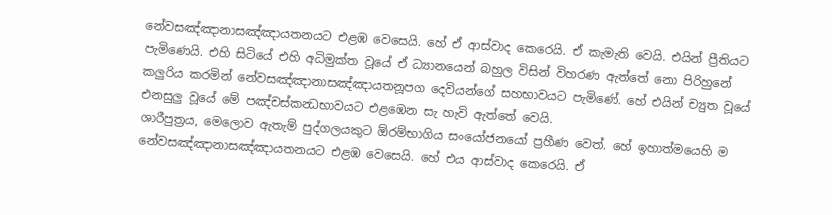නේවසඤ්ඤානාසඤ්ඤායතනයට එළඹ වෙසෙයි. හේ ඒ ආස්වාද කෙරෙයි. ඒ කැමැති වෙයි. එයින් ප්‍රීතියට පැමිණෙයි. එහි සිටියේ එහි අධිමුක්ත වූයේ ඒ ධ්‍යානයෙන් බහුල විසින් විහරණ ඇත්තේ නො පිරිහුනේ කලුරිය කරමින් නේවසඤ්ඤානාසඤ්ඤායතනූපග දෙවියන්ගේ සහභාවයට පැමිණේ. හේ එයින් ච්‍යුත වූයේ එනසුලු වූයේ මේ පඤ්චස්කන්‍ධභාවයට එළඹෙන සැ හැවි ඇත්තේ වෙයි.
ශාරීපුත්‍රය, මෙලොව ඇතැම් පුද්ගලයකුට ඕරම්භාගිය සංයෝජනයෝ ප්‍රහීණ වෙත්. හේ ඉහාත්මයෙහි ම නේවසඤ්ඤානාසඤ්ඤායතනයට එළඹ වෙසෙයි. හේ එය ආස්වාද කෙරෙයි. ඒ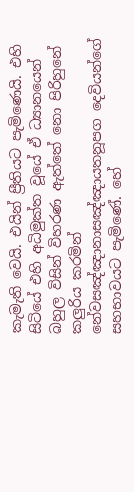කැමැති වෙයි. එයින් ප්‍රීතියට පැමිණෙයි. එහි සිටියේ එහි අධිමුක්ත වූයේ ඒ ධ්‍යානයෙන් බහුල විසින් විහරණ ඇත්තේ නො පිරිහුනේ කලුරිය කරමින් නේවසඤ්ඤානාසඤ්ඤායතනූපග දෙවියන්ගේ සහභාවයට පැමිණේ. හේ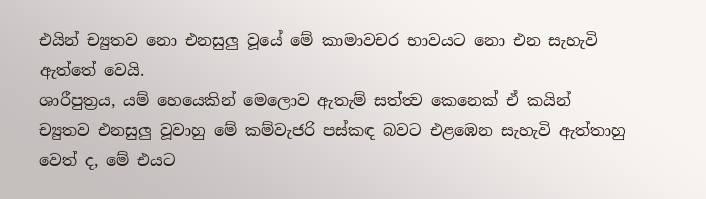එයින් ච්‍යුතව නො එනසුලු වූයේ මේ කාමාවචර භාවයට නො එන සැහැවි ඇත්තේ වෙයි.
ශාරීපුත්‍රය, යම් හෙයෙකින් මෙලොව ඇතැම් සත්ත්‍ව කෙනෙක් ඒ කයින් ච්‍යුතව එනසුලු වූවාහු මේ කම්වැජරි පස්කඳ බවට එළඹෙන සැහැවි ඇත්තාහු වෙත් ද, මේ එයට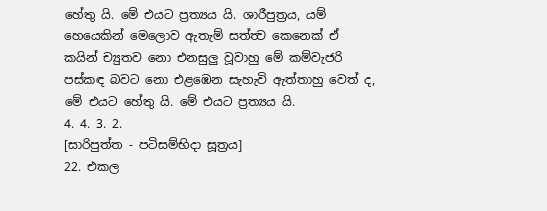හේතු යි. මේ එයට ප්‍රත්‍යය යි. ශාරීපුත්‍රය, යම් හෙයෙකින් මෙලොව ඇතැම් සත්ත්‍ව කෙනෙක් ඒ කයින් ච්‍යුතව නො එනසුලු වූවාහු මේ කම්වැජරි පස්කඳ බවට නො එළඹෙන සැහැවි ඇත්තාහු වෙත් ද, මේ එයට හේතු යි. මේ එයට ප්‍රත්‍යය යි.
4. 4. 3. 2.
[සාරිපුත්ත - පටිසම්භිදා සූත්‍රය]
22. එකල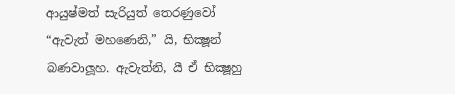ආයුෂ්මත් සැරියුත් තෙරණුවෝ “ඇවැත් මහණෙනි,” යි, භික්‍ෂූන් බණවාලූහ. ඇවැත්නි, යී ඒ භික්‍ෂූහු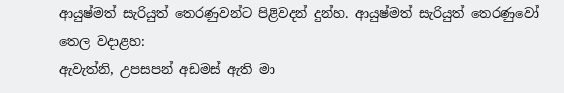ආයුෂ්මත් සැරියුත් තෙරණුවන්ට පිළිවදන් දුන්හ. ආයුෂ්මත් සැරියුත් තෙරණුවෝ තෙල වදාළහ:
ඇවැත්නි, උපසපන් අඩමස් ඇති මා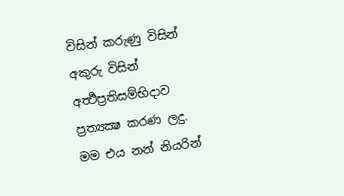විසින් කරුණු විසින් අකුරු විසින් අර්‍ත්‍ථප්‍රතිසම්භිදාව ප්‍රත්‍යක්‍ෂ කරණ ලදු. මම එය නන් නියරින්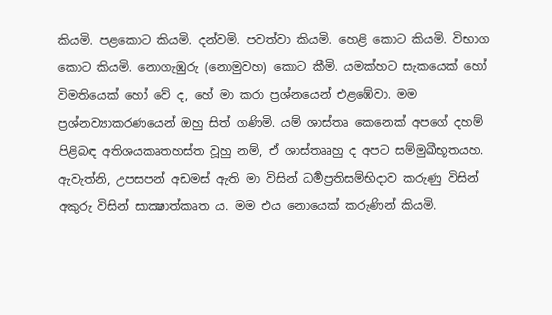කියමි. පළකොට කියමි. දන්වමි. පවත්වා කියමි. හෙළි කොට කියමි. විභාග කොට කියමි. නොගැඹුරු (නොමුවහ) කොට කීමි. යමක්හට සැකයෙක් හෝ විමතියෙක් හෝ වේ ද, හේ මා කරා ප්‍රශ්නයෙන් එළඹේවා. මම ප්‍රශ්නව්‍යාකරණයෙන් ඔහු සිත් ගණිමි. යම් ශාස්තෘ කෙනෙක් අපගේ දහම් පිළිබඳ අතිශයකෘතහස්ත වූහු නම්, ඒ ශාස්තෲහු ද අපට සම්මුඛීභූතයහ.
ඇවැත්නි, උපසපන් අඩමස් ඇති මා විසින් ධර්‍මප්‍රතිසම්භිදාව කරුණු විසින් අකුරු විසින් සාක්‍ෂාත්කෘත ය. මම එය නොයෙක් කරුණින් කියමි.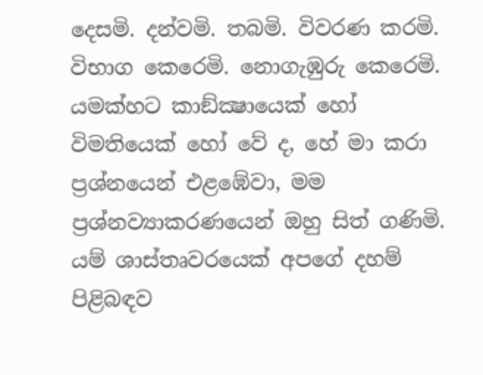දෙසමි. දන්වමි. තබමි. විවරණ කරමි. විභාග කෙරෙමි. නොගැඹුරු කෙරෙමි. යමක්හට කාඞ්ක්‍ෂායෙක් හෝ විමතියෙක් හෝ වේ ද, හේ මා කරා ප්‍රශ්නයෙන් එළඹේවා, මම ප්‍රශ්නව්‍යාකරණයෙන් ඔහු සිත් ගණිමි. යම් ශාස්තෘවරයෙක් අපගේ දහම් පිළිබඳව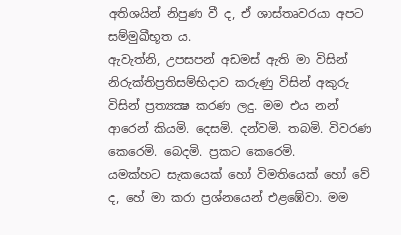අතිශයින් නිපුණ වී ද, ඒ ශාස්තෘවරයා අපට සම්මුඛීභූත ය.
ඇවැත්නි, උපසපන් අඩමස් ඇති මා විසින් නිරුක්තිප්‍රතිසම්භිදාව කරුණු විසින් අකුරු විසින් ප්‍රත්‍යක්‍ෂ කරණ ලදු. මම එය නන් ආරෙන් කියමි. දෙසමි. දන්වමි. තබමි. විවරණ කෙරෙමි. බෙදමි. ප්‍රකට කෙරෙමි.
යමක්හට සැකයෙක් හෝ විමතියෙක් හෝ වේ ද, හේ මා කරා ප්‍රශ්නයෙන් එළඹේවා. මම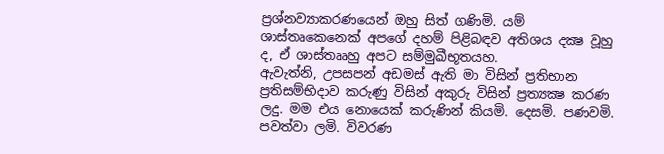ප්‍රශ්නව්‍යාකරණයෙන් ඔහු සිත් ගණිමි. යම් ශාස්තෘකෙනෙක් අපගේ දහම් පිළිබඳව අතිශය දක්‍ෂ වූහු ද, ඒ ශාස්තෲහු අපට සම්මුඛීභූතයහ.
ඇවැත්නි, උපසපන් අඩමස් ඇති මා විසින් ප්‍රතිභාන ප්‍රතිසම්භිදාව කරුණු විසින් අකුරු විසින් ප්‍රත්‍යක්‍ෂ කරණ ලදු. මම එය නොයෙක් කරුණින් කියමි. දෙසමි. පණවමි. පවත්වා ලමි. විවරණ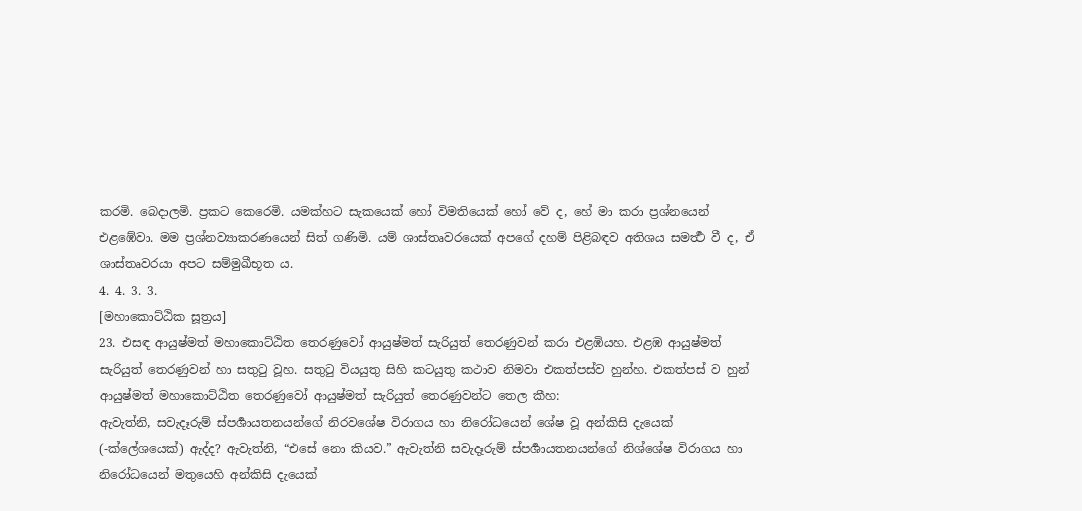කරමි. බෙදාලමි. ප්‍රකට කෙරෙමි. යමක්හට සැකයෙක් හෝ විමතියෙක් හෝ වේ ද, හේ මා කරා ප්‍රශ්නයෙන් එළඹේවා. මම ප්‍රශ්නව්‍යාකරණයෙන් සිත් ගණිමි. යම් ශාස්තෘවරයෙක් අපගේ දහම් පිළිබඳව අතිශය සමර්‍ත්‍ථ වී ද, ඒ ශාස්තෘවරයා අපට සම්මුඛීභූත ය.
4. 4. 3. 3.
[මහාකොට්ඨික සූත්‍රය]
23. එසඳ ආයුෂ්මත් මහාකොට්ඨිත තෙරණුවෝ ආයුෂ්මත් සැරියුත් තෙරණුවන් කරා එළඹියහ. එළඹ ආයුෂ්මත් සැරියුත් තෙරණුවන් හා සතුටු වූහ. සතුටු වියයුතු සිහි කටයුතු කථාව නිමවා එකත්පස්ව හුන්හ. එකත්පස් ව හුන් ආයුෂ්මත් මහාකොට්ඨිත තෙරණුවෝ ආයුෂ්මත් සැරියුත් තෙරණුවන්ට තෙල කීහ:
ඇවැත්නි, සවැදෑරුම් ස්පර්‍ශායතනයන්ගේ නිරවශේෂ විරාගය හා නිරෝධයෙන් ශේෂ වූ අන්කිසි දැයෙක් (-ක්ලේශයෙක්) ඇද්ද? ඇවැත්නි, “එසේ නො කියව.” ඇවැත්නි සවැදෑරුම් ස්පර්‍ශායතනයන්ගේ නිශ්ශේෂ විරාගය හා නිරෝධයෙන් මතුයෙහි අන්කිසි දැයෙක්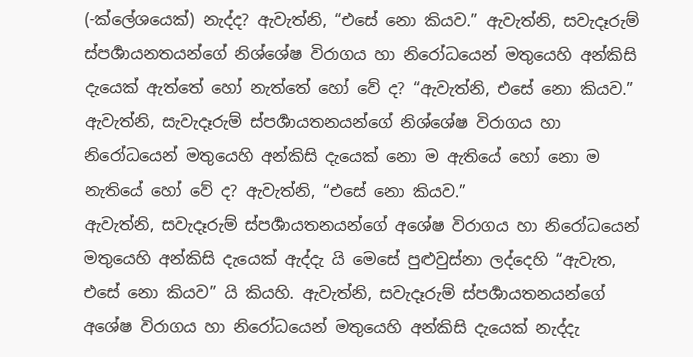(-ක්ලේශයෙක්) නැද්ද? ඇවැත්නි, “එසේ නො කියව.” ඇවැත්නි, සවැදෑරුම් ස්පර්‍ශායනතයන්ගේ නිශ්ශේෂ විරාගය හා නිරෝධයෙන් මතුයෙහි අන්කිසි දැයෙක් ඇත්තේ හෝ නැත්තේ හෝ වේ ද? “ඇවැත්නි, එසේ නො කියව.” ඇවැත්නි, සැවැදෑරුම් ස්පර්‍ශායතනයන්ගේ නිශ්ශේෂ විරාගය හා නිරෝධයෙන් මතුයෙහි අන්කිසි දැයෙක් නො ම ඇතියේ හෝ නො ම නැතියේ හෝ වේ ද? ඇවැත්නි, “එසේ නො කියව.”
ඇවැත්නි, සවැදෑරුම් ස්පර්‍ශායතනයන්ගේ අශේෂ විරාගය හා නිරෝධයෙන් මතුයෙහි අන්කිසි දැයෙක් ඇද්දැ යි මෙසේ පුළුවුස්නා ලද්දෙහි “ඇවැත, එසේ නො කියව” යි කියහි. ඇවැත්නි, සවැදෑරුම් ස්පර්‍ශායතනයන්ගේ අශේෂ විරාගය හා නිරෝධයෙන් මතුයෙහි අන්කිසි දැයෙක් නැද්දැ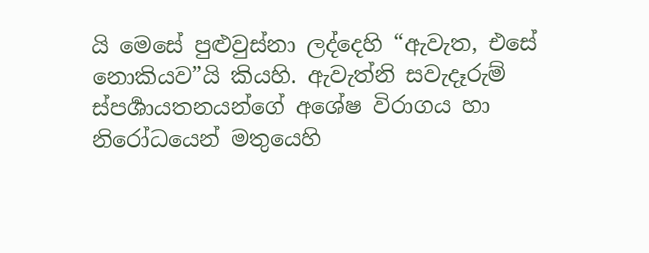යි මෙසේ පුළුවුස්නා ලද්දෙහි “ඇවැත, එසේ නොකියව”යි කියහි. ඇවැත්නි සවැදෑරුම් ස්පර්‍ශායතනයන්ගේ අශේෂ විරාගය හා නිරෝධයෙන් මතුයෙහි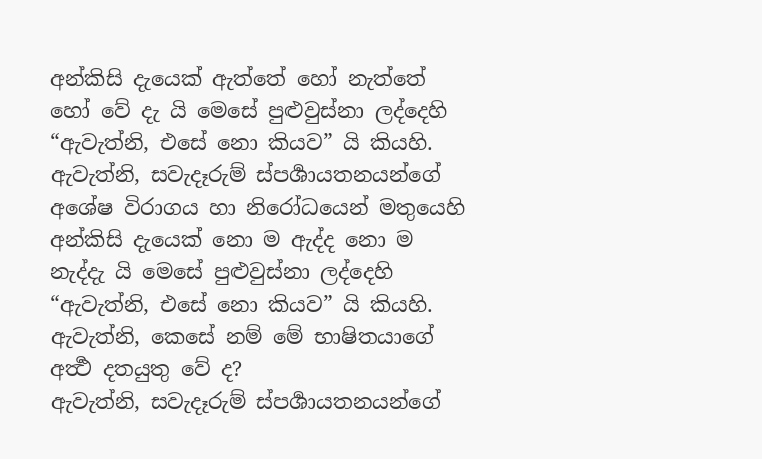අන්කිසි දැයෙක් ඇත්තේ හෝ නැත්තේ හෝ වේ දැ යි මෙසේ පුළුවුස්නා ලද්දෙහි “ඇවැත්නි, එසේ නො කියව” යි කියහි. ඇවැත්නි, සවැදෑරුම් ස්පර්‍ශායතනයන්ගේ අශේෂ විරාගය හා නිරෝධයෙන් මතුයෙහි අන්කිසි දැයෙක් නො ම ඇද්ද නො ම නැද්දැ යි මෙසේ පුළුවුස්නා ලද්දෙහි “ඇවැත්නි, එසේ නො කියව” යි කියහි. ඇවැත්නි, කෙසේ නම් මේ භාෂිතයාගේ අර්‍ත්‍ථ දතයුතු වේ ද?
ඇවැත්නි, සවැදෑරුම් ස්පර්‍ශායතනයන්ගේ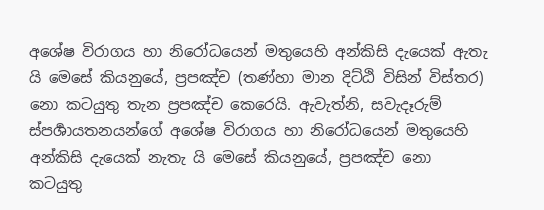අශේෂ විරාගය හා නිරෝධයෙන් මතුයෙහි අන්කිසි දැයෙක් ඇතැ යි මෙසේ කියනුයේ, ප්‍රපඤ්ච (තණ්හා මාන දිට්ඨි විසින් විස්තර) නො කටයුතු තැන ප්‍රපඤ්ච කෙරෙයි. ඇවැත්නි, සවැදෑරුම් ස්පර්‍ශායතනයන්ගේ අශේෂ විරාගය හා නිරෝධයෙන් මතුයෙහි අන්කිසි දැයෙක් නැතැ යි මෙසේ කියනුයේ, ප්‍රපඤ්ච නො කටයුතු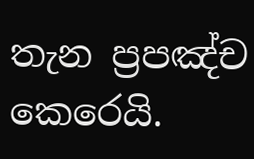තැන ප්‍රපඤ්ච කෙරෙයි.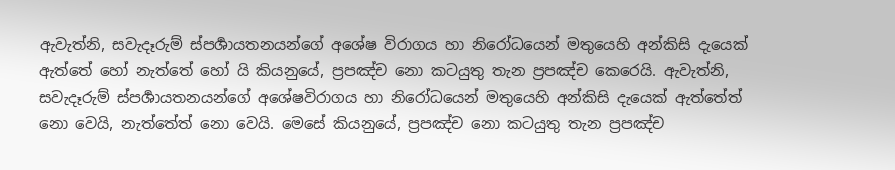ඇවැත්නි, සවැදෑරුම් ස්පර්‍ශායතනයන්ගේ අශේෂ විරාගය හා නිරෝධයෙන් මතුයෙහි අන්කිසි දැයෙක් ඇත්තේ හෝ නැත්තේ හෝ යි කියනුයේ, ප්‍රපඤ්ච නො කටයුතු තැන ප්‍රපඤ්ච කෙරෙයි. ඇවැත්නි, සවැදෑරුම් ස්පර්‍ශායතනයන්ගේ අශේෂවිරාගය හා නිරෝධයෙන් මතුයෙහි අන්කිසි දැයෙක් ඇත්තේත් නො වෙයි, නැත්තේත් නො වෙයි. මෙසේ කියනුයේ, ප්‍රපඤ්ච නො කටයුතු තැන ප්‍රපඤ්ච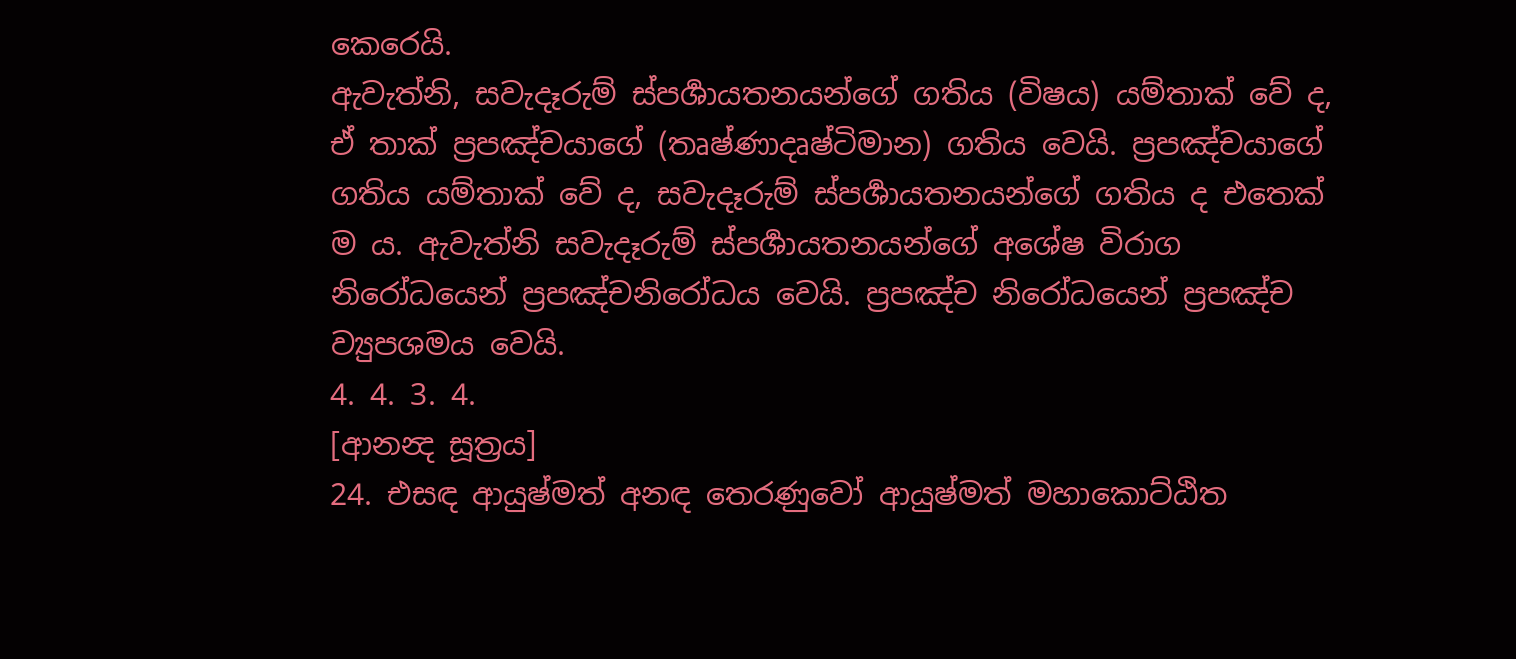කෙරෙයි.
ඇවැත්නි, සවැදෑරුම් ස්පර්‍ශායතනයන්ගේ ගතිය (විෂය) යම්තාක් වේ ද, ඒ තාක් ප්‍රපඤ්චයාගේ (තෘෂ්ණාදෘෂ්ටිමාන) ගතිය වෙයි. ප්‍රපඤ්චයාගේ ගතිය යම්තාක් වේ ද, සවැදෑරුම් ස්පර්‍ශායතනයන්ගේ ගතිය ද එතෙක් ම ය. ඇවැත්නි සවැදෑරුම් ස්පර්‍ශායතනයන්ගේ අශේෂ විරාග නිරෝධයෙන් ප්‍රපඤ්චනිරෝධය වෙයි. ප්‍රපඤ්ච නිරෝධයෙන් ප්‍රපඤ්ච ව්‍යුපශමය වෙයි.
4. 4. 3. 4.
[ආනන්‍ද සූත්‍රය]
24. එසඳ ආයුෂ්මත් අනඳ තෙරණුවෝ ආයුෂ්මත් මහාකොට්ඨිත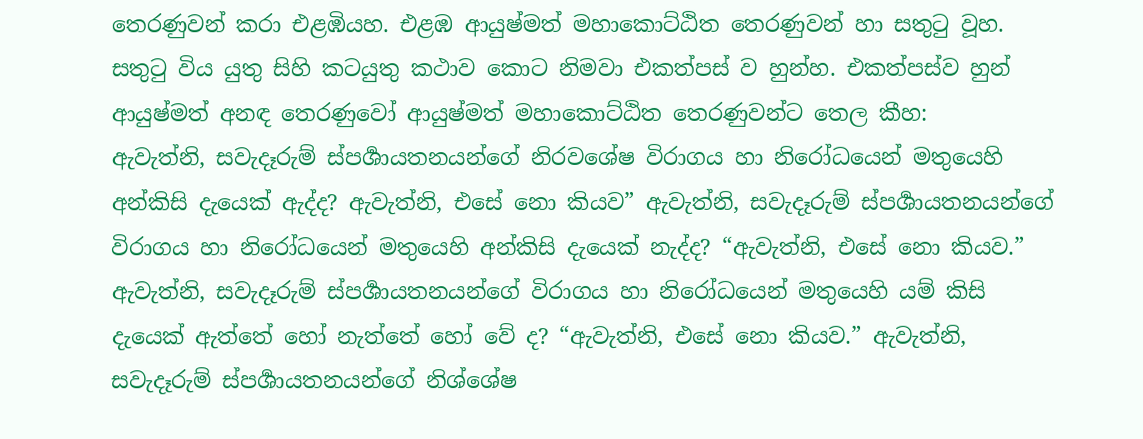තෙරණුවන් කරා එළඹියහ. එළඹ ආයුෂ්මත් මහාකොට්ඨිත තෙරණුවන් හා සතුටු වූහ. සතුටු විය යුතු සිහි කටයුතු කථාව කොට නිමවා එකත්පස් ව හුන්හ. එකත්පස්ව හුන් ආයුෂ්මත් අනඳ තෙරණුවෝ ආයුෂ්මත් මහාකොට්ඨිත තෙරණුවන්ට තෙල කීහ:
ඇවැත්නි, සවැදෑරුම් ස්පර්‍ශායතනයන්ගේ නිරවශේෂ විරාගය හා නිරෝධයෙන් මතුයෙහි අන්කිසි දැයෙක් ඇද්ද? ඇවැත්නි, එසේ නො කියව” ඇවැත්නි, සවැදෑරුම් ස්පර්‍ශායතනයන්ගේ විරාගය හා නිරෝධයෙන් මතුයෙහි අන්කිසි දැයෙක් නැද්ද? “ඇවැත්නි, එසේ නො කියව.” ඇවැත්නි, සවැදෑරුම් ස්පර්‍ශායතනයන්ගේ විරාගය හා නිරෝධයෙන් මතුයෙහි යම් කිසි දැයෙක් ඇත්තේ හෝ නැත්තේ හෝ වේ ද? “ඇවැත්නි, එසේ නො කියව.” ඇවැත්නි, සවැදෑරුම් ස්පර්‍ශායතනයන්ගේ නිශ්ශේෂ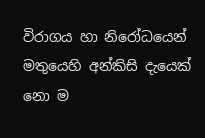විරාගය හා නිරෝධයෙන් මතුයෙහි අන්කිසි දැයෙක් නො ම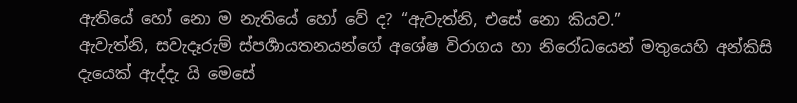ඇතියේ හෝ නො ම නැතියේ හෝ වේ ද? “ඇවැත්නි, එසේ නො කියව.”
ඇවැත්නි, සවැදෑරුම් ස්පර්‍ශායතනයන්ගේ අශේෂ විරාගය හා නිරෝධයෙන් මතුයෙහි අන්කිසි දැයෙක් ඇද්දැ යි මෙසේ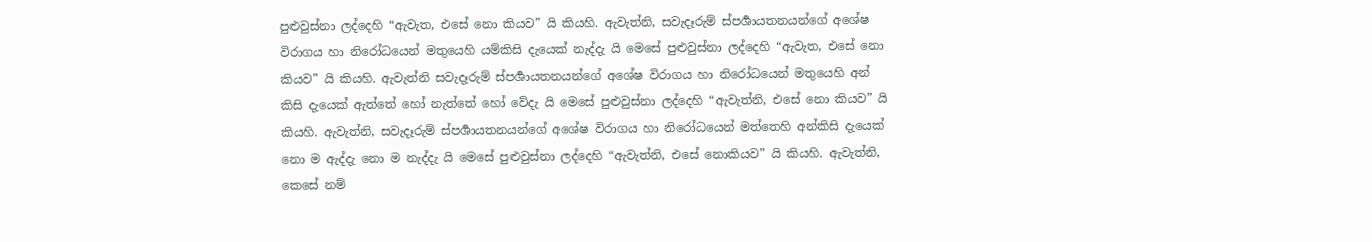පුළුවුස්නා ලද්දෙහි “ඇවැත, එසේ නො කියව” යි කියහි. ඇවැත්නි, සවැදෑරුම් ස්පර්‍ශායතනයන්ගේ අශේෂ විරාගය හා නිරෝධයෙන් මතුයෙහි යම්කිසි දැයෙක් නැද්දැ යි මෙසේ පුළුවුස්නා ලද්දෙහි “ඇවැත, එසේ නො කියව” යි කියහි. ඇවැත්නි සවැදෑරුම් ස්පර්‍ශායතනයන්ගේ අශේෂ විරාගය හා නිරෝධයෙන් මතුයෙහි අන් කිසි දැයෙක් ඇත්තේ හෝ නැත්තේ හෝ වේදැ යි මෙසේ පුළුවුස්නා ලද්දෙහි “ඇවැත්නි, එසේ නො කියව” යි කියහි. ඇවැත්නි, සවැදෑරුම් ස්පර්‍ශායතනයන්ගේ අශේෂ විරාගය හා නිරෝධයෙන් මත්තෙහි අන්කිසි දැයෙක් නො ම ඇද්දැ නො ම නැද්දැ යි මෙසේ පුළුවුස්නා ලද්දෙහි “ඇවැත්නි, එසේ නොකියව” යි කියහි. ඇවැත්නි, කෙසේ නම්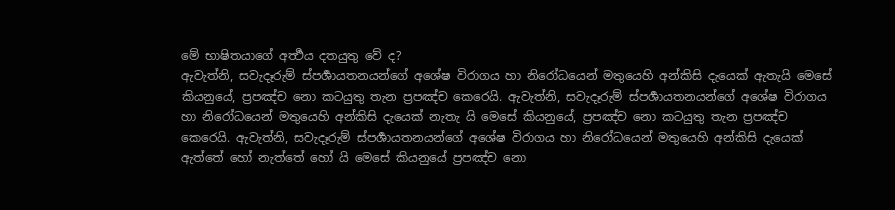මේ භාෂිතයාගේ අර්‍ත්‍ථය දතයුතු වේ ද?
ඇවැත්නි, සවැදෑරුම් ස්පර්‍ශායතනයන්ගේ අශේෂ විරාගය හා නිරෝධයෙන් මතුයෙහි අන්කිසි දැයෙක් ඇතැයි මෙසේ කියනුයේ, ප්‍රපඤ්ච නො කටයුතු තැන ප්‍රපඤ්ච කෙරෙයි. ඇවැත්නි, සවැදෑරුම් ස්පර්‍ශායතනයන්ගේ අශේෂ විරාගය හා නිරෝධයෙන් මතුයෙහි අන්කිසි දැයෙක් නැතැ යි මෙසේ කියනුයේ, ප්‍රපඤ්ච නො කටයුතු තැන ප්‍රපඤ්ච කෙරෙයි. ඇවැත්නි, සවැදෑරුම් ස්පර්‍ශායතනයන්ගේ අශේෂ විරාගය හා නිරෝධයෙන් මතුයෙහි අන්කිසි දැයෙක් ඇත්තේ හෝ නැත්තේ හෝ යි මෙසේ කියනුයේ ප්‍රපඤ්ච නො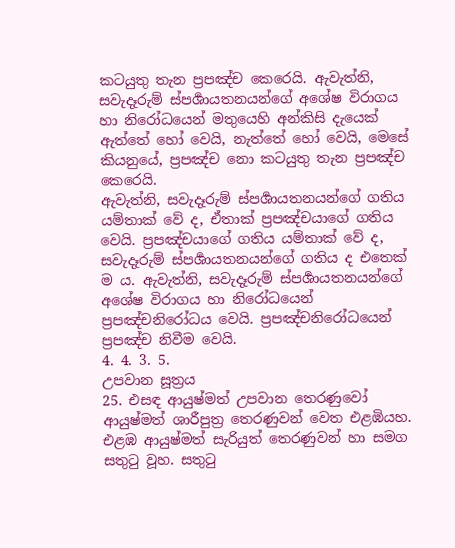කටයුතු තැන ප්‍රපඤ්ච කෙරෙයි. ඇවැත්නි, සවැදෑරුම් ස්පර්‍ශායතනයන්ගේ අශේෂ විරාගය හා නිරෝධයෙන් මතුයෙහි අන්කිසි දැයෙක් ඇත්තේ හෝ වෙයි, නැත්තේ හෝ වෙයි, මෙසේ කියනුයේ, ප්‍රපඤ්ච නො කටයුතු තැන ප්‍රපඤ්ච කෙරෙයි.
ඇවැත්නි, සවැදෑරුම් ස්පර්‍ශායතනයන්ගේ ගතිය යම්තාක් වේ ද, ඒතාක් ප්‍රපඤ්චයාගේ ගතිය වෙයි. ප්‍රපඤ්චයාගේ ගතිය යම්තාක් වේ ද, සවැදෑරුම් ස්පර්‍ශායතනයන්ගේ ගතිය ද එතෙක් ම ය. ඇවැත්නි, සවැදෑරුම් ස්පර්‍ශායතනයන්ගේ අශේෂ විරාගය හා නිරෝධයෙන් ප්‍රපඤ්චනිරෝධය වෙයි. ප්‍රපඤ්චනිරෝධයෙන් ප්‍රපඤ්ච නිවීම වෙයි.
4. 4. 3. 5.
උපවාන සූත්‍රය
25. එසඳ ආයුෂ්මත් උපවාන තෙරණුවෝ ආයුෂ්මත් ශාරීපුත්‍ර තෙරණුවන් වෙත එළඹියහ. එළඹ ආයුෂ්මත් සැරියුත් තෙරණුවන් හා සමග සතුටු වූහ. සතුටු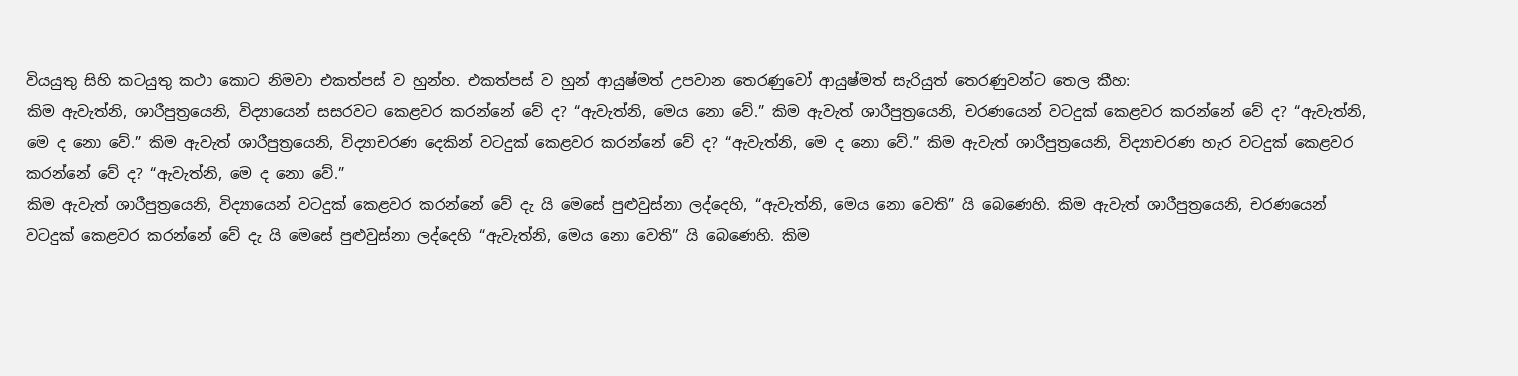වියයුතු සිහි කටයුතු කථා කොට නිමවා එකත්පස් ව හුන්හ. එකත්පස් ව හුන් ආයුෂ්මත් උපවාන තෙරණුවෝ ආයුෂ්මත් සැරියුත් තෙරණුවන්ට තෙල කීහ:
කිම ඇවැත්නි, ශාරීපුත්‍රයෙනි, විද්‍යායෙන් සසරවට කෙළවර කරන්නේ වේ ද? “ඇවැත්නි, මෙය නො වේ.” කිම ඇවැත් ශාරීපුත්‍රයෙනි, චරණයෙන් වටදුක් කෙළවර කරන්නේ වේ ද? “ඇවැත්නි, මෙ ද නො වේ.” කිම ඇවැත් ශාරීපුත්‍රයෙනි, විද්‍යාචරණ දෙකින් වටදුක් කෙළවර කරන්නේ වේ ද? “ඇවැත්නි, මෙ ද නො වේ.” කිම ඇවැත් ශාරීපුත්‍රයෙනි, විද්‍යාචරණ හැර වටදුක් කෙළවර කරන්නේ වේ ද? “ඇවැත්නි, මෙ ද නො වේ.”
කිම ඇවැත් ශාරීපුත්‍රයෙනි, විද්‍යායෙන් වටදුක් කෙළවර කරන්නේ වේ දැ යි මෙසේ පුළුවුස්නා ලද්දෙහි, “ඇවැත්නි, මෙය නො වෙති” යි බෙණෙහි. කිම ඇවැත් ශාරීපුත්‍රයෙනි, චරණයෙන් වටදුක් කෙළවර කරන්නේ වේ දැ යි මෙසේ පුළුවුස්නා ලද්දෙහි “ඇවැත්නි, මෙය නො වෙති” යි බෙණෙහි. කිම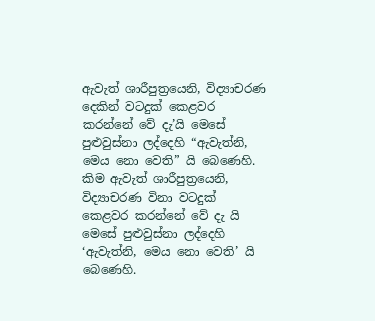ඇවැත් ශාරීපුත්‍රයෙනි, විද්‍යාචරණ දෙකින් වටදුක් කෙළවර කරන්නේ වේ දැ’යි මෙසේ පුළුවුස්නා ලද්දෙහි “ඇවැත්නි, මෙය නො වෙති” යි බෙණෙහි. කිම ඇවැත් ශාරීපුත්‍රයෙනි, විද්‍යාචරණ විනා වටදුක් කෙළවර කරන්නේ වේ දැ යි මෙසේ පුළුවුස්නා ලද්දෙහි ‘ඇවැත්නි, මෙය නො වෙති’ යි බෙණෙහි.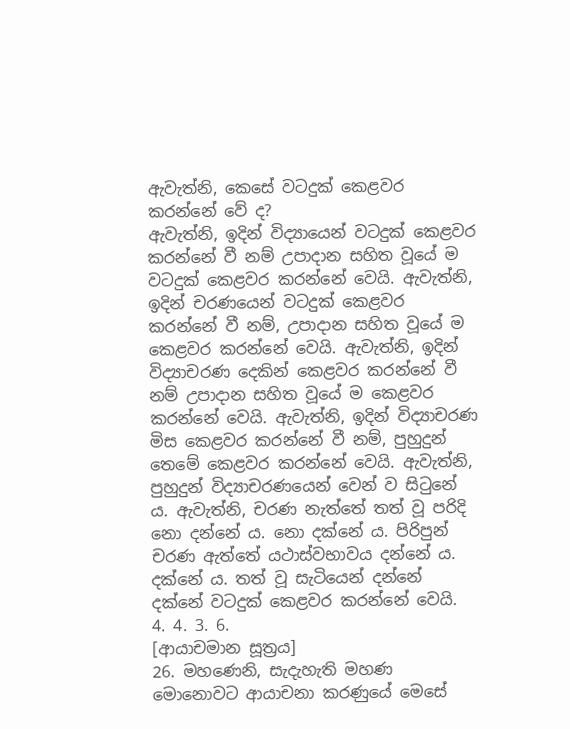ඇවැත්නි, කෙසේ වටදුක් කෙළවර කරන්නේ වේ ද?
ඇවැත්නි, ඉදින් විද්‍යායෙන් වටදුක් කෙළවර කරන්නේ වී නම් උපාදාන සහිත වූයේ ම වටදුක් කෙළවර කරන්නේ වෙයි. ඇවැත්නි, ඉදින් චරණයෙන් වටදුක් කෙළවර කරන්නේ වී නම්, උපාදාන සහිත වූයේ ම කෙළවර කරන්නේ වෙයි. ඇවැත්නි, ඉදින් විද්‍යාචරණ දෙකින් කෙළවර කරන්නේ වී නම් උපාදාන සහිත වූයේ ම කෙළවර කරන්නේ වෙයි. ඇවැත්නි, ඉදින් විද්‍යාචරණ මිස කෙළවර කරන්නේ වී නම්, පුහුදුන් තෙමේ කෙළවර කරන්නේ වෙයි. ඇවැත්නි, පුහුදුන් විද්‍යාචරණයෙන් වෙන් ව සිටුනේ ය. ඇවැත්නි, චරණ නැත්තේ තත් වූ පරිදි නො දන්නේ ය. නො දක්නේ ය. පිරිපුන් චරණ ඇත්තේ යථාස්වභාවය දන්නේ ය. දක්නේ ය. තත් වූ සැටියෙන් දන්නේ දක්නේ වටදුක් කෙළවර කරන්නේ වෙයි.
4. 4. 3. 6.
[ආයාචමාන සූත්‍රය]
26. මහණෙනි, සැදැහැති මහණ මොනොවට ආයාචනා කරණුයේ මෙසේ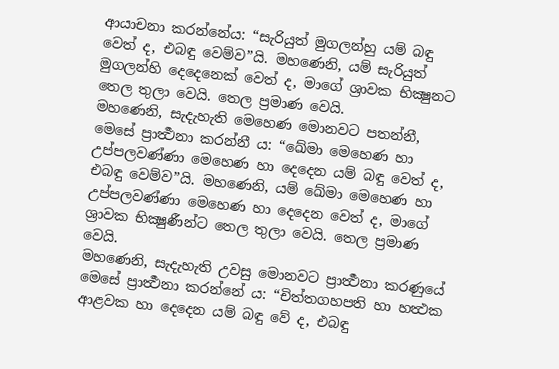ආයාචනා කරන්නේය: “සැරියුත් මුගලන්හු යම් බඳු වෙත් ද, එබඳු වෙම්ව”යි. මහණෙනි, යම් සැරියුත් මුගලන්හි දෙදෙනෙක් වෙත් ද, මාගේ ශ්‍රාවක භික්‍ෂුනට තෙල තුලා වෙයි. තෙල ප්‍රමාණ වෙයි.
මහණෙනි, සැදැහැති මෙහෙණ මොනවට පතන්නී, මෙසේ ප්‍රාර්‍ත්‍ථනා කරන්නී ය: “ඛේමා මෙහෙණ හා උප්පලවණ්ණා මෙහෙණ හා දෙදෙන යම් බඳු වෙත් ද, එබඳු වෙම්ව”යි. මහණෙනි, යම් ඛේමා මෙහෙණ හා උප්පලවණ්ණා මෙහෙණ හා දෙදෙන වෙත් ද, මාගේ ශ්‍රාවක භික්‍ෂුණීන්ට තෙල තුලා වෙයි. තෙල ප්‍රමාණ වෙයි.
මහණෙනි, සැදැහැති උවසු මොනවට ප්‍රාර්‍ත්‍ථනා කරණුයේ මෙසේ ප්‍රාර්‍ත්‍ථනා කරන්නේ ය: “චිත්තගහපති හා හත්‍ථක ආළවක හා දෙදෙන යම් බඳු වේ ද, එබඳු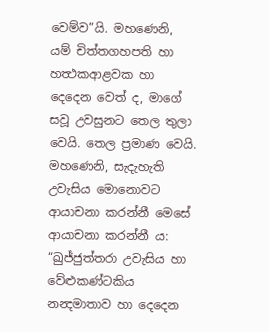වෙම්ව”යි. මහණෙනි, යම් චිත්තගහපති හා හත්‍ථකආළවක හා දෙදෙන වෙත් ද, මාගේ සවූ උවසුනට තෙල තුලා වෙයි. තෙල ප්‍රමාණ වෙයි.
මහණෙනි, සැදැහැති උවැසිය මොනොවට ආයාචනා කරන්නී මෙසේ ආයාචනා කරන්නී ය: “ඛුජ්ජුත්තරා උවැසිය හා වේළුකණ්ටකිය නන්‍දමාතාව හා දෙදෙන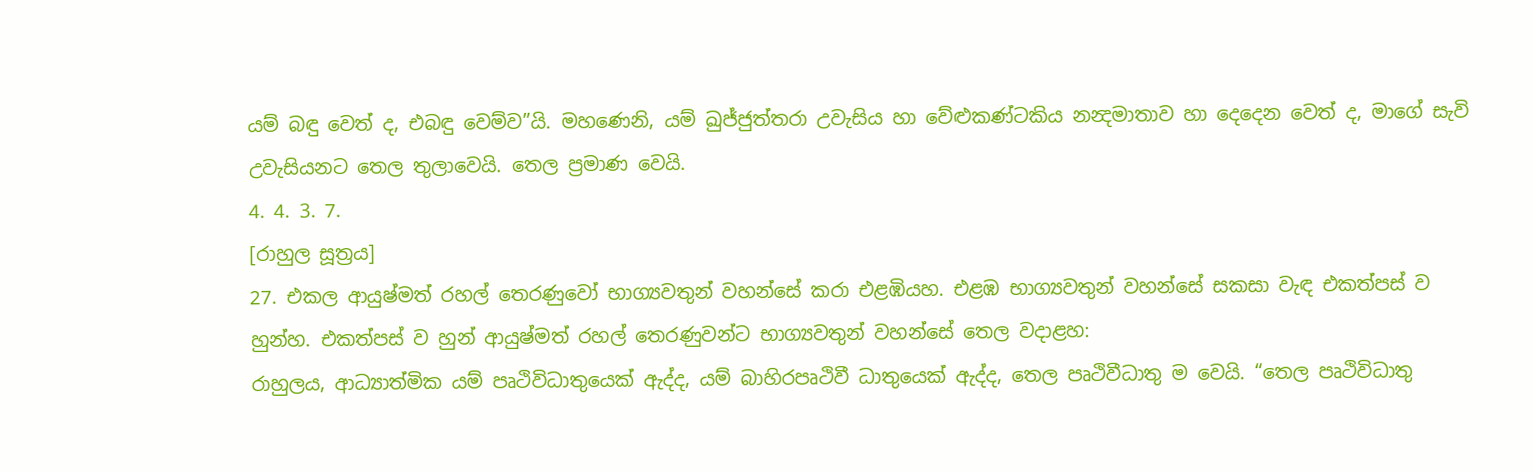යම් බඳු වෙත් ද, එබඳු වෙම්ව”යි. මහණෙනි, යම් ඛුජ්ජුත්තරා උවැසිය හා වේළුකණ්ටකිය නන්‍දමාතාව හා දෙදෙන වෙත් ද, මාගේ සැවි උවැසියනට තෙල තුලාවෙයි. තෙල ප්‍රමාණ වෙයි.
4. 4. 3. 7.
[රාහුල සූත්‍රය]
27. එකල ආයුෂ්මත් රහල් තෙරණුවෝ භාග්‍යවතුන් වහන්සේ කරා එළඹියහ. එළඹ භාග්‍යවතුන් වහන්සේ සකසා වැඳ එකත්පස් ව හුන්හ. එකත්පස් ව හුන් ආයුෂ්මත් රහල් තෙරණුවන්ට භාග්‍යවතුන් වහන්සේ තෙල වදාළහ:
රාහුලය, ආධ්‍යාත්මික යම් පෘථිවිධාතුයෙක් ඇද්ද, යම් බාහිරපෘථිවී ධාතුයෙක් ඇද්ද, තෙල පෘථිවීධාතු ම වෙයි. “තෙල පෘථිවිධාතු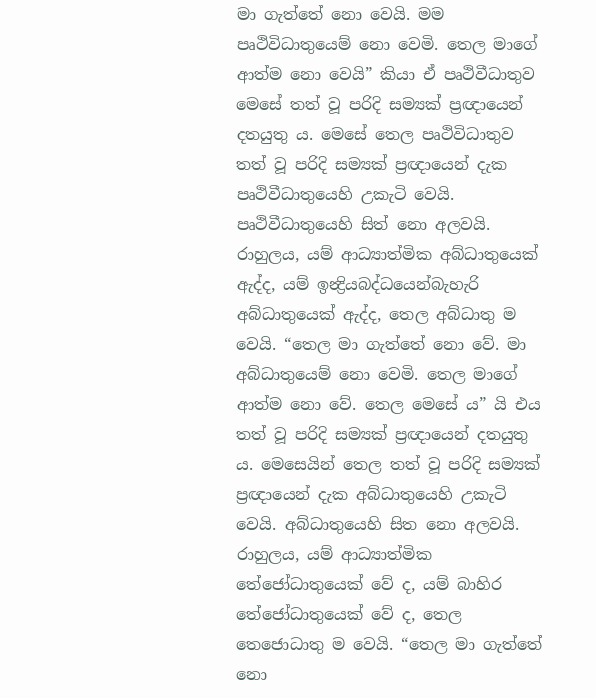මා ගැත්තේ නො වෙයි. මම පෘථිවිධාතුයෙම් නො වෙමි. තෙල මාගේ ආත්ම නො වෙයි” කියා ඒ පෘථිවීධාතුව මෙසේ තත් වූ පරිදි සම්‍යක් ප්‍රඥායෙන් දතයුතු ය. මෙසේ තෙල පෘථිවිධාතුව තත් වූ පරිදි සම්‍යක් ප්‍රඥායෙන් දැක පෘථිවීධාතුයෙහි උකැටි වෙයි. පෘථිවීධාතුයෙහි සිත් නො අලවයි.
රාහුලය, යම් ආධ්‍යාත්මික අබ්ධාතුයෙක් ඇද්ද, යම් ඉන්‍ද්‍රියබද්ධයෙන්බැහැරි අබ්ධාතුයෙක් ඇද්ද, තෙල අබ්ධාතු ම වෙයි. “තෙල මා ගැත්තේ නො වේ. මා අබ්ධාතුයෙම් නො වෙමි. තෙල මාගේ ආත්ම නො වේ. තෙල මෙසේ ය” යි එය තත් වූ පරිදි සම්‍යක් ප්‍රඥායෙන් දතයුතු ය. මෙසෙයින් තෙල තත් වූ පරිදි සම්‍යක් ප්‍රඥායෙන් දැක අබ්ධාතුයෙහි උකැටි වෙයි. අබ්ධාතුයෙහි සිත නො අලවයි.
රාහුලය, යම් ආධ්‍යාත්මික තේජෝධාතුයෙක් වේ ද, යම් බාහිර තේජෝධාතුයෙක් වේ ද, තෙල තෙජොධාතු ම වෙයි. “තෙල මා ගැත්තේ නො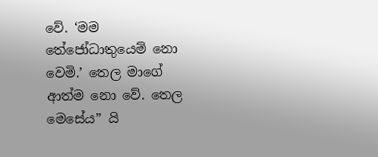වේ. ‘මම තේජෝධාතුයෙම් නො වෙමි.’ තෙල මාගේ ආත්ම නො වේ. තෙල මෙසේය” යි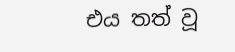එය තත් වූ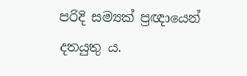පරිදි සම්‍යක් ප්‍රඥායෙන් දතයුතු ය.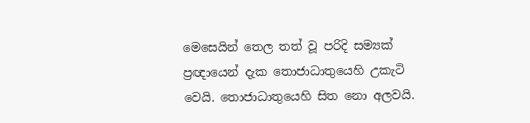මෙසෙයින් තෙල තත් වූ පරිදි සම්‍යක් ප්‍රඥායෙන් දැක තොජාධාතුයෙහි උකැටි වෙයි. තොජාධාතුයෙහි සිත නො අලවයි.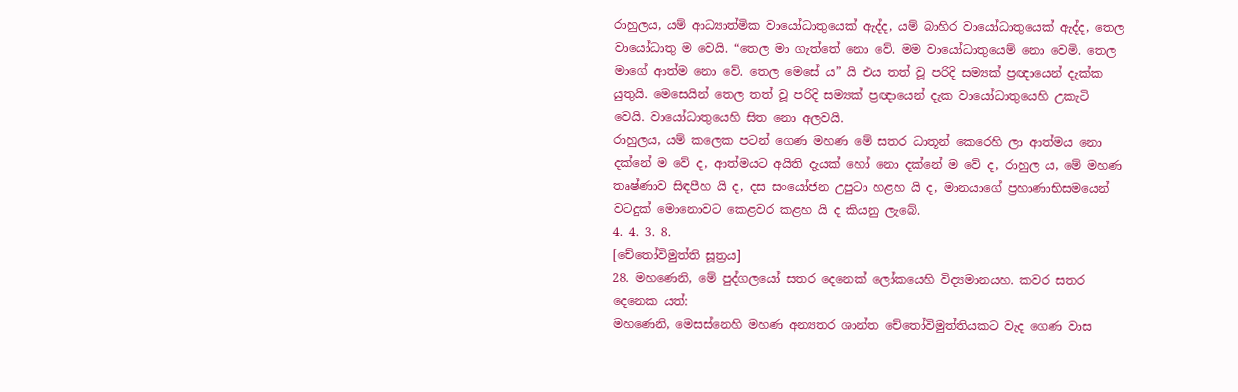රාහුලය, යම් ආධ්‍යාත්මික වායෝධාතුයෙක් ඇද්ද, යම් බාහිර වායෝධාතුයෙක් ඇද්ද, තෙල වායෝධාතු ම වෙයි. “තෙල මා ගැත්තේ නො වේ. මම වායෝධාතුයෙම් නො වෙමි. තෙල මාගේ ආත්ම නො වේ. තෙල මෙසේ ය” යි එය තත් වූ පරිදි සම්‍යක් ප්‍රඥායෙන් දැක්ක යුතුයි. මෙසෙයින් තෙල තත් වූ පරිදි සම්‍යක් ප්‍රඥායෙන් දැක වායෝධාතුයෙහි උකැටි වෙයි. වායෝධාතුයෙහි සිත නො අලවයි.
රාහුලය, යම් කලෙක පටන් ගෙණ මහණ මේ සතර ධාතූන් කෙරෙහි ලා ආත්මය නො දක්නේ ම වේ ද, ආත්මයට අයිති දැයක් හෝ නො දක්නේ ම වේ ද, රාහුල ය, මේ මහණ තෘෂ්ණාව සිඳපීහ යි ද, දස සංයෝජන උපුටා හළහ යි ද, මානයාගේ ප්‍රහාණාභිසමයෙන් වටදුක් මොනොවට කෙළවර කළහ යි ද කියනු ලැබේ.
4. 4. 3. 8.
[චේතෝවිමුත්ති සූත්‍රය]
28. මහණෙනි, මේ පුද්ගලයෝ සතර දෙනෙක් ලෝකයෙහි විද්‍යමානයහ. කවර සතර දෙනෙක යත්:
මහණෙනි, මෙසස්නෙහි මහණ අන්‍යතර ශාන්ත චේතෝවිමුත්තියකට වැද ගෙණ වාස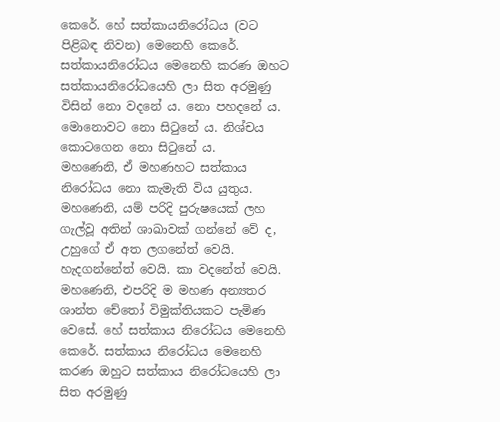කෙරේ. හේ සත්කායනිරෝධය (වට පිළිබඳ නිවන) මෙනෙහි කෙරේ. සත්කායනිරෝධය මෙනෙහි කරණ ඔහට සත්කායනිරෝධයෙහි ලා සිත අරමුණු විසින් නො වදනේ ය. නො පහදනේ ය. මොනොවට නො සිටුනේ ය. නිශ්චය කොටගෙන නො සිටුනේ ය.
මහණෙනි, ඒ මහණහට සත්කාය නිරෝධය නො කැමැති විය යුතුය.
මහණෙනි, යම් පරිදි පුරුෂයෙක් ලහ ගැල්වූ අතින් ශාඛාවක් ගන්නේ වේ ද, උහුගේ ඒ අත ලගනේත් වෙයි. හැදගන්නේත් වෙයි. කා වදනේත් වෙයි. මහණෙනි, එපරිදි ම මහණ අන්‍යතර ශාන්ත චේතෝ විමුක්තියකට පැමිණ වෙසේ. හේ සත්කාය නිරෝධය මෙනෙහි කෙරේ. සත්කාය නිරෝධය මෙනෙහි කරණ ඔහුට සත්කාය නිරෝධයෙහි ලා සිත අරමුණු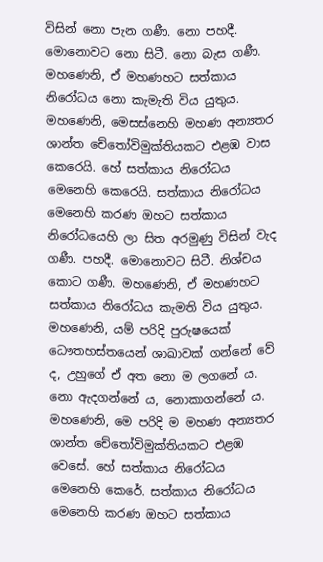විසින් නො පැන ගණී. නො පහදී. මොනොවට නො සිටී. නො බැස ගණී. මහණෙනි, ඒ මහණහට සත්කාය නිරෝධය නො කැමැති විය යුතුය.
මහණෙනි, මෙසස්නෙහි මහණ අන්‍යතර ශාන්ත චේතෝවිමුක්තියකට එළඹ වාස කෙරෙයි. හේ සත්කාය නිරෝධය මෙනෙහි කෙරෙයි. සත්කාය නිරෝධය මෙනෙහි කරණ ඔහට සත්කාය නිරෝධයෙහි ලා සිත අරමුණු විසින් වැද ගණී. පහදී. මොනොවට සිටී. නිශ්චය කොට ගණී. මහණෙනි, ඒ මහණහට සත්කාය නිරෝධය කැමති විය යුතුය.
මහණෙනි, යම් පරිදි පුරුෂයෙක් ධෞතහස්තයෙන් ශාඛාවක් ගන්නේ වේ ද, උහුගේ ඒ අත නො ම ලගනේ ය. නො ඇදගන්නේ ය, නොකාගන්නේ ය. මහණෙනි, මෙ පරිදි ම මහණ අන්‍යතර ශාන්ත චේතෝවිමුක්තියකට එළඹ වෙසේ. හේ සත්කාය නිරෝධය මෙනෙහි කෙරේ. සත්කාය නිරෝධය මෙනෙහි කරණ ඔහට සත්කාය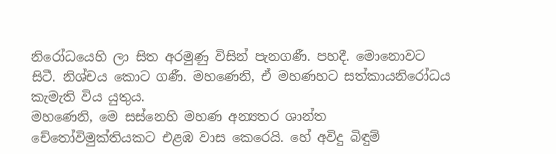නිරෝධයෙහි ලා සිත අරමුණු විසින් පැනගණී. පහදී. මොනොවට සිටී. නිශ්චය කොට ගණී. මහණෙනි, ඒ මහණහට සත්කායනිරෝධය කැමැති විය යුතුය.
මහණෙනි, මෙ සස්නෙහි මහණ අන්‍යතර ශාන්ත චේතෝවිමුක්තියකට එළඹ වාස කෙරෙයි. හේ අවිදු බිඳුම්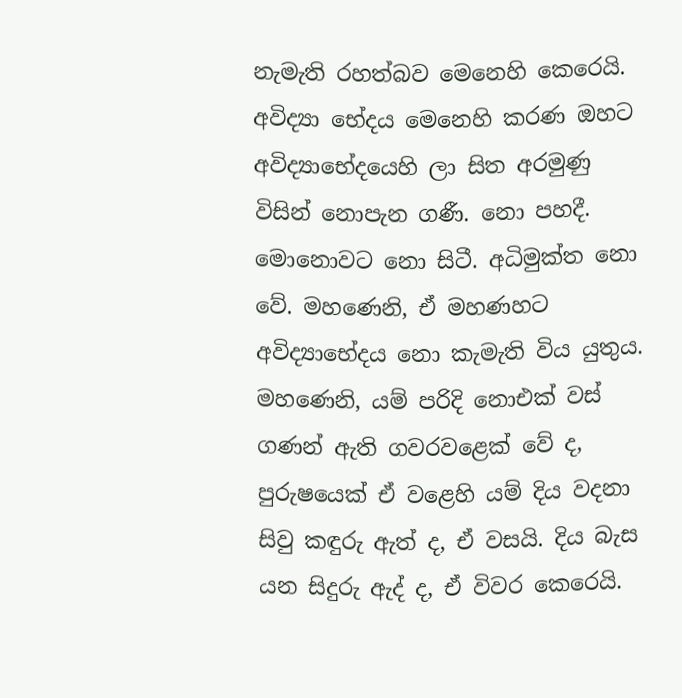නැමැති රහත්බව මෙනෙහි කෙරෙයි. අවිද්‍යා භේදය මෙනෙහි කරණ ඔහට අවිද්‍යාභේදයෙහි ලා සිත අරමුණු විසින් නොපැන ගණී. නො පහදී. මොනොවට නො සිටී. අධිමුක්ත නො වේ. මහණෙනි, ඒ මහණහට අවිද්‍යාභේදය නො කැමැති විය යුතුය.
මහණෙනි, යම් පරිදි නොඑක් වස් ගණන් ඇති ගවරවළෙක් වේ ද, පුරුෂයෙක් ඒ වළෙහි යම් දිය වදනා සිවු කඳුරු ඇත් ද, ඒ වසයි. දිය බැස යන සිදුරු ඇද් ද, ඒ විවර කෙරෙයි.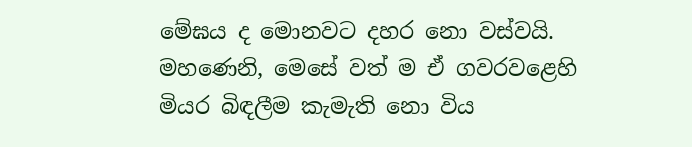මේඝය ද මොනවට දහර නො වස්වයි. මහණෙනි, මෙසේ වත් ම ඒ ගවරවළෙහි මියර බිඳලීම කැමැති නො විය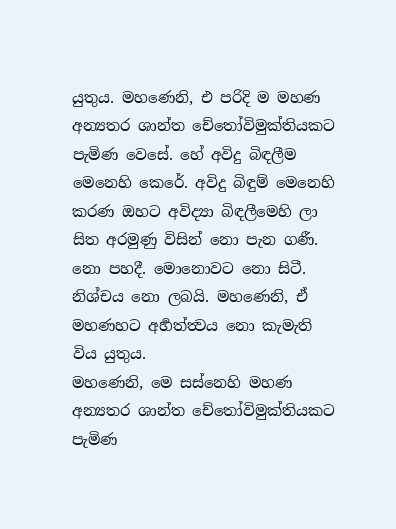යුතුය. මහණෙනි, එ පරිදි ම මහණ අන්‍යතර ශාන්ත චේතෝවිමුක්තියකට පැමිණ වෙසේ. හේ අවිදු බිඳලීම මෙනෙහි කෙරේ. අවිදු බිඳුම් මෙනෙහි කරණ ඔහට අවිද්‍යා බිඳලීමෙහි ලා සිත අරමුණු විසින් නො පැන ගණී. නො පහදී. මොනොවට නො සිටී. නිශ්චය නො ලබයි. මහණෙනි, ඒ මහණහට අර්‍හත්ත්‍වය නො කැමැති විය යුතුය.
මහණෙනි, මෙ සස්නෙහි මහණ අන්‍යතර ශාන්ත චේතෝවිමුක්තියකට පැමිණ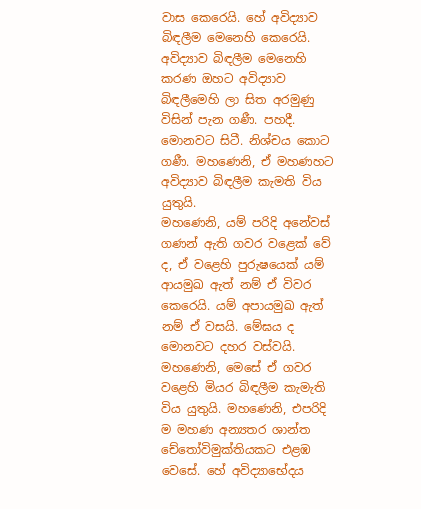වාස කෙරෙයි. හේ අවිද්‍යාව බිඳලීම මෙනෙහි කෙරෙයි. අවිද්‍යාව බිඳලීම මෙනෙහි කරණ ඔහට අවිද්‍යාව බිඳලීමෙහි ලා සිත අරමුණු විසින් පැන ගණී. පහදී. මොනවට සිටී. නිශ්චය කොට ගණී. මහණෙනි, ඒ මහණහට අවිද්‍යාව බිඳලීම කැමති විය යුතුයි.
මහණෙනි, යම් පරිදි අනේවස් ගණන් ඇති ගවර වළෙක් වේ ද, ඒ වළෙහි පුරුෂයෙක් යම් ආයමුඛ ඇත් නම් ඒ විවර කෙරෙයි. යම් අපායමුඛ ඇත් නම් ඒ වසයි. මේඝය ද මොනවට දහර වස්වයි. මහණෙනි, මෙසේ ඒ ගවර වළෙහි මියර බිඳලීම කැමැති විය යුතුයි. මහණෙනි, එපරිදි ම මහණ අන්‍යතර ශාන්ත චේතෝවිමුක්තියකට එළඹ වෙසේ. හේ අවිද්‍යාභේදය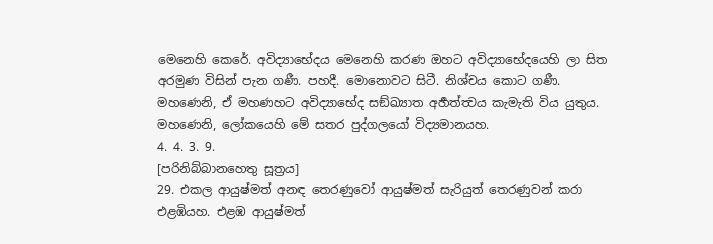මෙනෙහි කෙරේ. අවිද්‍යාභේදය මෙනෙහි කරණ ඔහට අවිද්‍යාභේදයෙහි ලා සිත අරමුණ විසින් පැන ගණී. පහදී. මොනොවට සිටී. නිශ්චය කොට ගණී. මහණෙනි, ඒ මහණහට අවිද්‍යාභේද සඞ්ඛ්‍යාත අර්‍හත්ත්‍වය කැමැති විය යුතුය.
මහණෙනි, ලෝකයෙහි මේ සතර පුද්ගලයෝ විද්‍යමානයහ.
4. 4. 3. 9.
[පරිනිබ්බානහෙතු සූත්‍රය]
29. එකල ආයුෂ්මත් අනඳ තෙරණුවෝ ආයුෂ්මත් සැරියුත් තෙරණුවන් කරා එළඹියහ. එළඹ ආයුෂ්මත්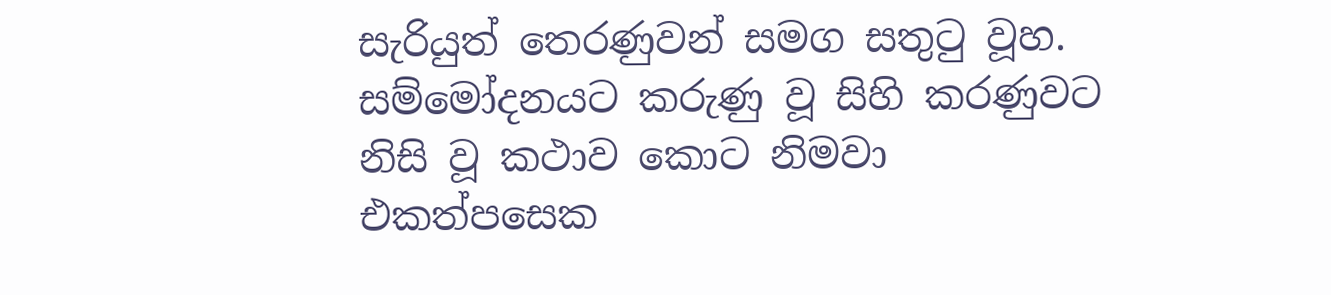සැරියුත් තෙරණුවන් සමග සතුටු වූහ. සම්මෝදනයට කරුණු වූ සිහි කරණුවට නිසි වූ කථාව කොට නිමවා එකත්පසෙක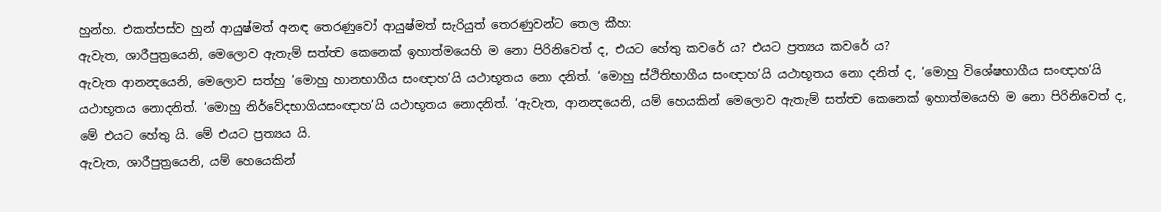හුන්හ. එකත්පස්ව හුන් ආයුෂ්මත් අනඳ තෙරණුවෝ ආයුෂ්මත් සැරියුත් තෙරණුවන්ට තෙල කීහ:
ඇවැත, ශාරීපුත්‍රයෙනි, මෙලොව ඇතැම් සත්ත්‍ව කෙනෙක් ඉහාත්මයෙහි ම නො පිරිනිවෙත් ද, එයට හේතු කවරේ ය? එයට ප්‍රත්‍යය කවරේ ය?
ඇවැත ආනන්‍දයෙනි, මෙලොව සත්හු ‘මොහු හානභාගීය සංඥාහ’යි යථාභූතය නො දනිත්. ‘මොහු ස්ථිතිභාගීය සංඥාහ’යි යථාභූතය නො දනිත් ද, ‘මොහු විශේෂභාගීය සංඥාහ’යි යථාභූතය නොදනිත්. ‘මොහු නිර්වේදභාගියසංඥාහ’යි යථාභූතය නොදනිත්. ‘ඇවැත, ආනන්‍දයෙනි, යම් හෙයකින් මෙලොව ඇතැම් සත්ත්‍ව කෙනෙක් ඉහාත්මයෙහි ම නො පිරිනිවෙත් ද, මේ එයට හේතු යි. මේ එයට ප්‍රත්‍යය යි.
ඇවැත, ශාරීපුත්‍රයෙනි, යම් හෙයෙකින්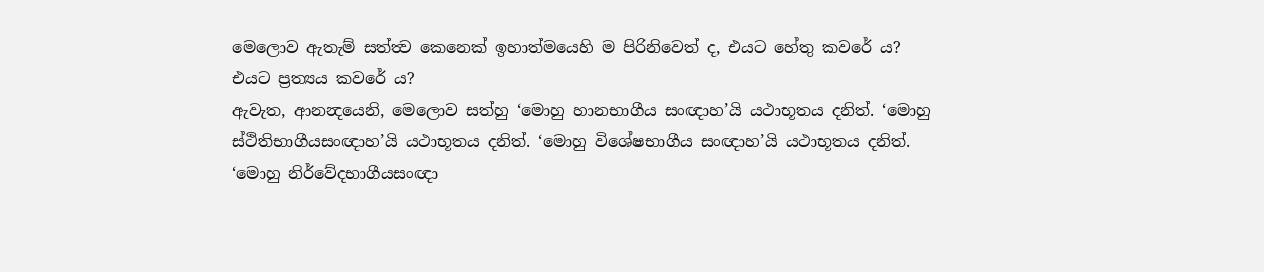මෙලොව ඇතැම් සත්ත්‍ව කෙනෙක් ඉහාත්මයෙහි ම පිරිනිවෙත් ද, එයට හේතු කවරේ ය? එයට ප්‍රත්‍යය කවරේ ය?
ඇවැත, ආනන්‍දයෙනි, මෙලොව සත්හු ‘මොහු හානභාගීය සංඥාහ’යි යථාභූතය දනිත්. ‘මොහු ස්ථිතිභාගීයසංඥාහ’යි යථාභූතය දනිත්. ‘මොහු විශේෂභාගීය සංඥාහ’යි යථාභූතය දනිත්. ‘මොහු නිර්වේදභාගීයසංඥා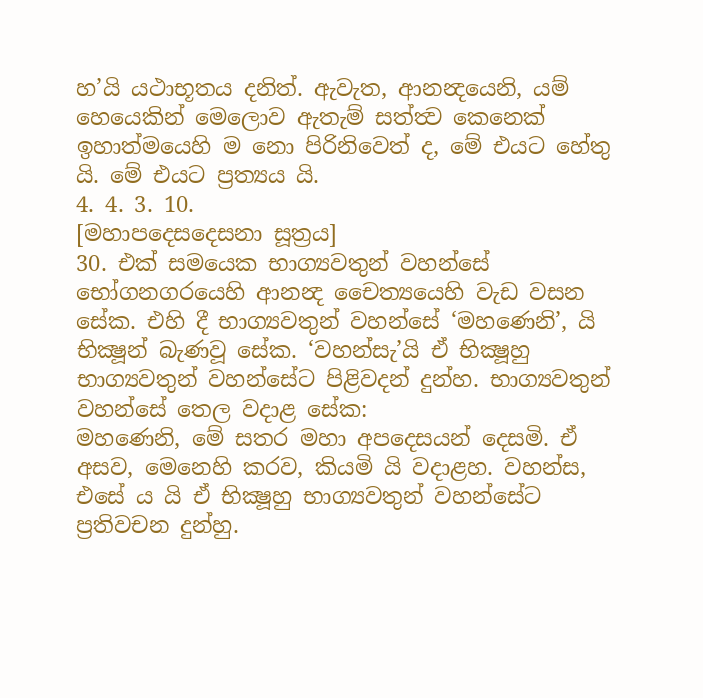හ’යි යථාභූතය දනිත්. ඇවැත, ආනන්‍දයෙනි, යම් හෙයෙකින් මෙලොව ඇතැම් සත්ත්‍ව කෙනෙක් ඉහාත්මයෙහි ම නො පිරිනිවෙත් ද, මේ එයට හේතු යි. මේ එයට ප්‍රත්‍යය යි.
4. 4. 3. 10.
[මහාපදෙසදෙසනා සූත්‍රය]
30. එක් සමයෙක භාග්‍යවතුන් වහන්සේ භෝගනගරයෙහි ආනන්‍ද චෛත්‍යයෙහි වැඩ වසන සේක. එහි දී භාග්‍යවතුන් වහන්සේ ‘මහණෙනි’, යි භික්‍ෂූන් බැණවූ සේක. ‘වහන්සැ’යි ඒ භික්‍ෂූහු භාග්‍යවතුන් වහන්සේට පිළිවදන් දුන්හ. භාග්‍යවතුන් වහන්සේ තෙල වදාළ සේක:
මහණෙනි, මේ සතර මහා අපදෙසයන් දෙසමි. ඒ අසව, මෙනෙහි කරව, කියමි යි වදාළහ. වහන්ස, එසේ ය යි ඒ භික්‍ෂූහු භාග්‍යවතුන් වහන්සේට ප්‍රතිවචන දුන්හු.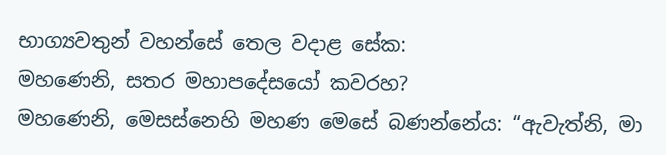භාග්‍යවතුන් වහන්සේ තෙල වදාළ සේක:
මහණෙනි, සතර මහාපදේසයෝ කවරහ?
මහණෙනි, මෙසස්නෙහි මහණ මෙසේ බණන්නේය: “ඇවැත්නි, මා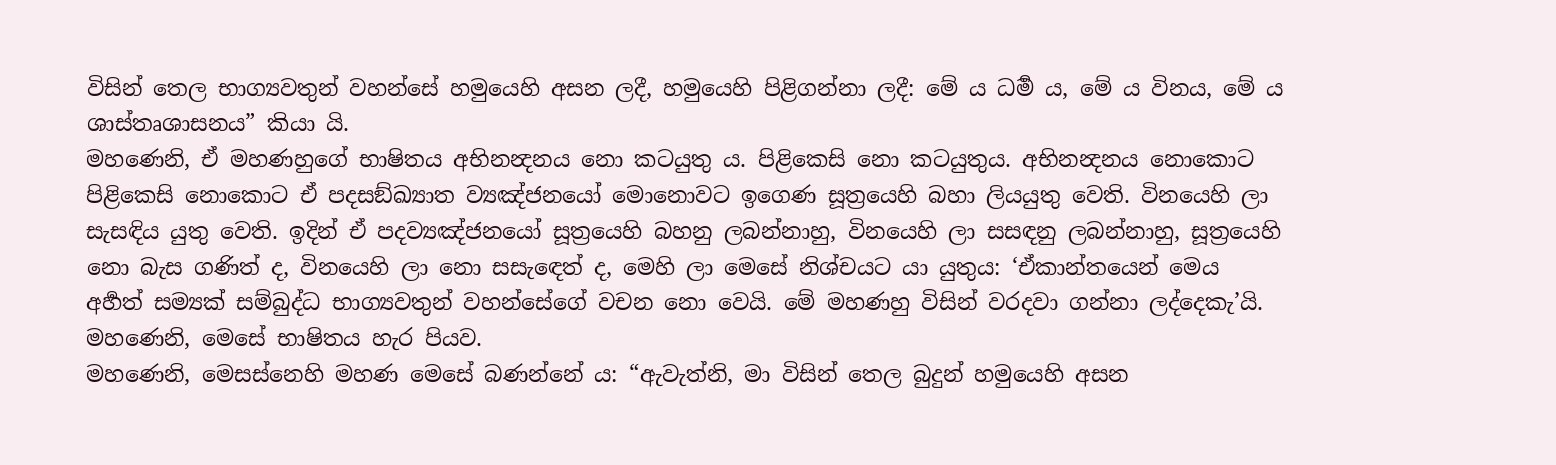විසින් තෙල භාග්‍යවතුන් වහන්සේ හමුයෙහි අසන ලදී, හමුයෙහි පිළිගන්නා ලදී: මේ ය ධර්‍ම ය, මේ ය විනය, මේ ය ශාස්තෘශාසනය” කියා යි.
මහණෙනි, ඒ මහණහුගේ භාෂිතය අභිනන්‍දනය නො කටයුතු ය. පිළිකෙසි නො කටයුතුය. අභිනන්‍දනය නොකොට පිළිකෙසි නොකොට ඒ පදසඞ්ඛ්‍යාත ව්‍යඤ්ජනයෝ මොනොවට ඉගෙණ සූත්‍රයෙහි බහා ලියයුතු වෙති. විනයෙහි ලා සැසඳිය යුතු වෙති. ඉදින් ඒ පදව්‍යඤ්ජනයෝ සූත්‍රයෙහි බහනු ලබන්නාහු, විනයෙහි ලා සසඳනු ලබන්නාහු, සූත්‍රයෙහි නො බැස ගණිත් ද, විනයෙහි ලා නො සසැඳෙත් ද, මෙහි ලා මෙසේ නිශ්චයට යා යුතුය: ‘ඒකාන්තයෙන් මෙය අර්‍හත් සම්‍යක් සම්බුද්ධ භාග්‍යවතුන් වහන්සේගේ වචන නො වෙයි. මේ මහණහු විසින් වරදවා ගන්නා ලද්දෙකැ’යි. මහණෙනි, මෙසේ භාෂිතය හැර පියව.
මහණෙනි, මෙසස්නෙහි මහණ මෙසේ බණන්නේ ය: “ඇවැත්නි, මා විසින් තෙල බුදුන් හමුයෙහි අසන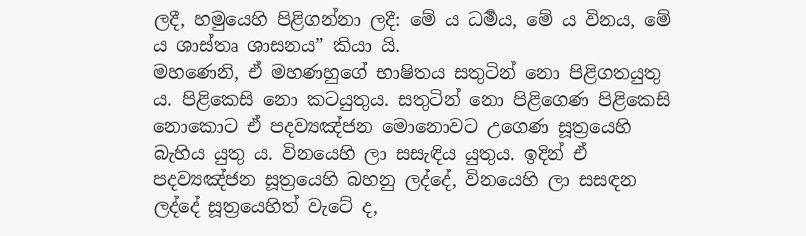ලදී, හමුයෙහි පිළිගන්නා ලදී: මේ ය ධර්‍මය, මේ ය විනය, මේ ය ශාස්තෘ ශාසනය” කියා යි.
මහණෙනි, ඒ මහණහුගේ භාෂිතය සතුටින් නො පිළිගතයුතු ය. පිළිකෙසි නො කටයුතුය. සතුටින් නො පිළිගෙණ පිළිකෙසි නොකොට ඒ පදව්‍යඤ්ජන මොනොවට උගෙණ සූත්‍රයෙහි බැහිය යුතු ය. විනයෙහි ලා සසැඳිය යුතුය. ඉදින් ඒ පදව්‍යඤ්ජන සූත්‍රයෙහි බහනු ලද්දේ, විනයෙහි ලා සසඳන ලද්දේ සූත්‍රයෙහිත් වැටේ ද,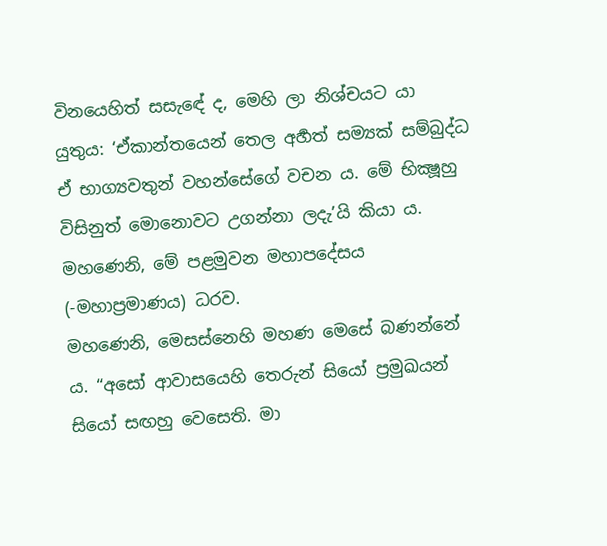විනයෙහිත් සසැඳේ ද, මෙහි ලා නිශ්චයට යා යුතුය: ‘ඒකාන්තයෙන් තෙල අර්‍හත් සම්‍යක් සම්බුද්ධ ඒ භාග්‍යවතුන් වහන්සේගේ වචන ය. මේ භික්‍ෂූහු විසිනුත් මොනොවට උගන්නා ලදැ’යි කියා ය. මහණෙනි, මේ පළමුවන මහාපදේසය (-මහාප්‍රමාණය) ධරව.
මහණෙනි, මෙසස්නෙහි මහණ මෙසේ බණන්නේ ය. “අසෝ ආවාසයෙහි තෙරුන් සියෝ ප්‍රමුඛයන් සියෝ සඟහු වෙසෙති. මා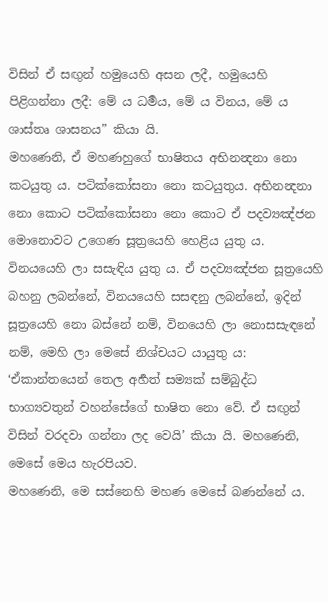විසින් ඒ සඟුන් හමුයෙහි අසන ලදී, හමුයෙහි පිළිගන්නා ලදී: මේ ය ධර්‍මය, මේ ය විනය, මේ ය ශාස්තෘ ශාසනය” කියා යි.
මහණෙනි, ඒ මහණහුගේ භාෂිතය අභිනන්‍දනා නො කටයුතු ය. පටික්කෝසනා නො කටයුතුය. අභිනන්‍දනා නො කොට පටික්කෝසනා නො කොට ඒ පදව්‍යඤ්ජන මොනොවට උගෙණ සූත්‍රයෙහි හෙළිය යුතු ය. විනයයෙහි ලා සසැඳිය යුතු ය. ඒ පදව්‍යඤ්ජන සූත්‍රයෙහි බහනු ලබන්නේ, විනයයෙහි සසඳනු ලබන්නේ, ඉදින් සූත්‍රයෙහි නො බස්නේ නම්, විනයෙහි ලා නොසසැඳනේ නම්, මෙහි ලා මෙසේ නිශ්චයට යායුතු ය: ‘ඒකාන්තයෙන් තෙල අර්‍හත් සම්‍යක් සම්බුද්ධ භාග්‍යවතුන් වහන්සේගේ භාෂිත නො වේ. ඒ සඟුන් විසින් වරදවා ගන්නා ලද වෙයි’ කියා යි. මහණෙනි, මෙසේ මෙය හැරපියව.
මහණෙනි, මෙ සස්නෙහි මහණ මෙසේ බණන්නේ ය.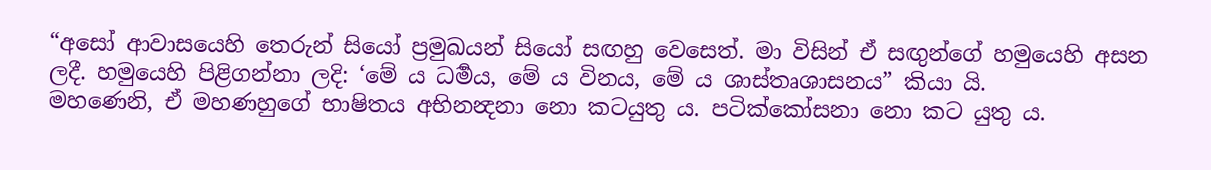“අසෝ ආවාසයෙහි තෙරුන් සියෝ ප්‍රමුඛයන් සියෝ සඟහු වෙසෙත්. මා විසින් ඒ සඟුන්ගේ හමුයෙහි අසන ලදී. හමුයෙහි පිළිගන්නා ලදි: ‘මේ ය ධර්‍මය, මේ ය විනය, මේ ය ශාස්තෘශාසනය” කියා යි.
මහණෙනි, ඒ මහණහුගේ භාෂිතය අභිනන්‍දනා නො කටයුතු ය. පටික්කෝසනා නො කට යුතු ය.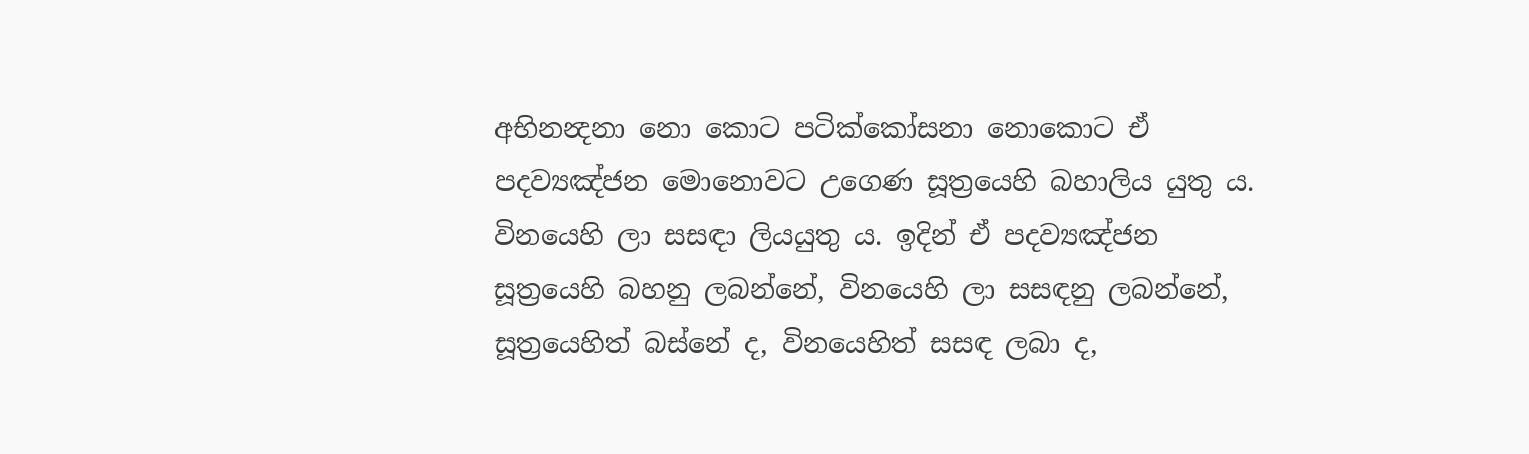අභිනන්‍දනා නො කොට පටික්කෝසනා නොකොට ඒ පදව්‍යඤ්ජන මොනොවට උගෙණ සූත්‍රයෙහි බහාලිය යුතු ය. විනයෙහි ලා සසඳා ලියයුතු ය. ඉදින් ඒ පදව්‍යඤ්ජන සූත්‍රයෙහි බහනු ලබන්නේ, විනයෙහි ලා සසඳනු ලබන්නේ, සූත්‍රයෙහිත් බස්නේ ද, විනයෙහිත් සසඳ ලබා ද,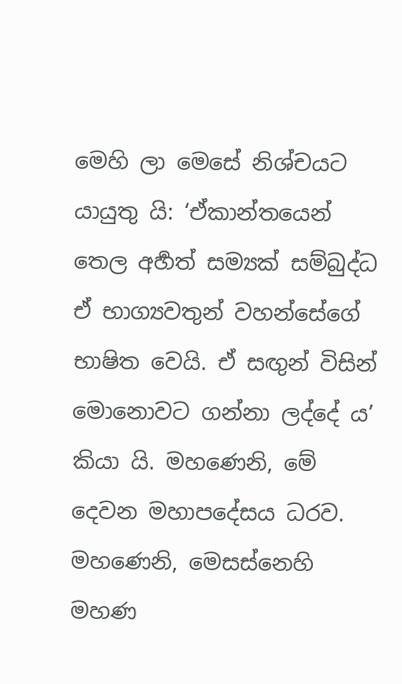මෙහි ලා මෙසේ නිශ්චයට යායුතු යි: ‘ඒකාන්තයෙන් තෙල අර්‍හත් සම්‍යක් සම්බුද්ධ ඒ භාග්‍යවතුන් වහන්සේගේ භාෂිත වෙයි. ඒ සඟුන් විසින් මොනොවට ගන්නා ලද්දේ ය’ කියා යි. මහණෙනි, මේ දෙවන මහාපදේසය ධරව.
මහණෙනි, මෙසස්නෙහි මහණ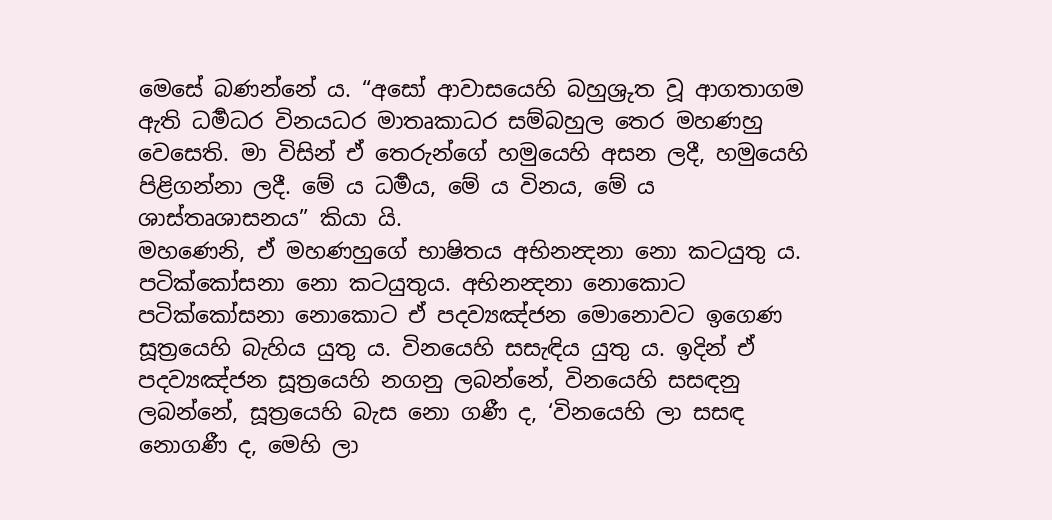මෙසේ බණන්නේ ය. “අසෝ ආවාසයෙහි බහුශ්‍රුත වූ ආගතාගම ඇති ධර්‍මධර විනයධර මාතෘකාධර සම්බහුල තෙර මහණහු වෙසෙති. මා විසින් ඒ තෙරුන්ගේ හමුයෙහි අසන ලදී, හමුයෙහි පිළිගන්නා ලදී. මේ ය ධර්‍මය, මේ ය විනය, මේ ය ශාස්තෘශාසනය” කියා යි.
මහණෙනි, ඒ මහණහුගේ භාෂිතය අභිනන්‍දනා නො කටයුතු ය. පටික්කෝසනා නො කටයුතුය. අභිනන්‍දනා නොකොට පටික්කෝසනා නොකොට ඒ පදව්‍යඤ්ජන මොනොවට ඉගෙණ සූත්‍රයෙහි බැහිය යුතු ය. විනයෙහි සසැඳිය යුතු ය. ඉදින් ඒ පදව්‍යඤ්ජන සූත්‍රයෙහි නගනු ලබන්නේ, විනයෙහි සසඳනු ලබන්නේ, සූත්‍රයෙහි බැස නො ගණී ද, ‘විනයෙහි ලා සසඳ නොගණී ද, මෙහි ලා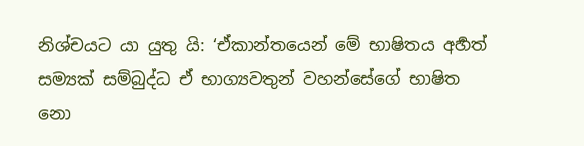නිශ්චයට යා යුතු යි: ‘ඒකාන්තයෙන් මේ භාෂිතය අර්‍හත් සම්‍යක් සම්බුද්ධ ඒ භාග්‍යවතුන් වහන්සේගේ භාෂිත නො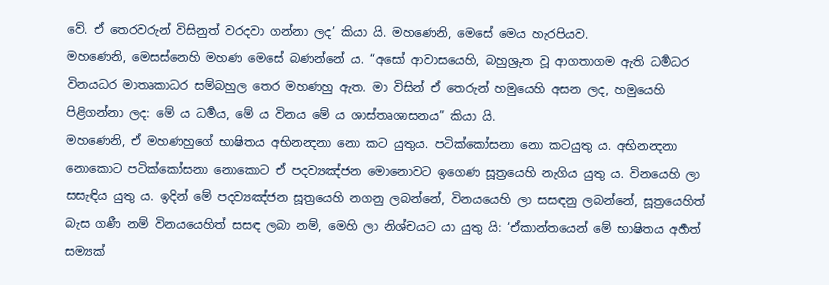වේ. ඒ තෙරවරුන් විසිනුත් වරදවා ගන්නා ලද’ කියා යි. මහණෙනි, මෙසේ මෙය හැරපියව.
මහණෙනි, මෙසස්නෙහි මහණ මෙසේ බණන්නේ ය. “අසෝ ආවාසයෙහි, බහුශ්‍රුත වූ ආගතාගම ඇති ධර්‍මධර විනයධර මාතෘකාධර සම්බහුල තෙර මහණහු ඇත. මා විසින් ඒ තෙරුන් හමුයෙහි අසන ලද, හමුයෙහි පිළිගන්නා ලද: මේ ය ධර්‍මය, මේ ය විනය මේ ය ශාස්තෘශාසනය” කියා යි.
මහණෙනි, ඒ මහණහුගේ භාෂිතය අභිනන්‍දනා නො කට යුතුය. පටික්කෝසනා නො කටයුතු ය. අභිනන්‍දනා නොකොට පටික්කෝසනා නොකොට ඒ පදව්‍යඤ්ජන මොනොවට ඉගෙණ සූත්‍රයෙහි නැගිය යුතු ය. විනයෙහි ලා සසැඳිය යුතු ය. ඉදින් මේ පදව්‍යඤ්ජන සූත්‍රයෙහි නගනු ලබන්නේ, විනයයෙහි ලා සසඳනු ලබන්නේ, සූත්‍රයෙහිත් බැස ගණී නම් විනයයෙහිත් සසඳ ලබා නම්, මෙහි ලා නිශ්චයට යා යුතු යි: ‘ඒකාන්තයෙන් මේ භාෂිතය අර්‍හත් සම්‍යක්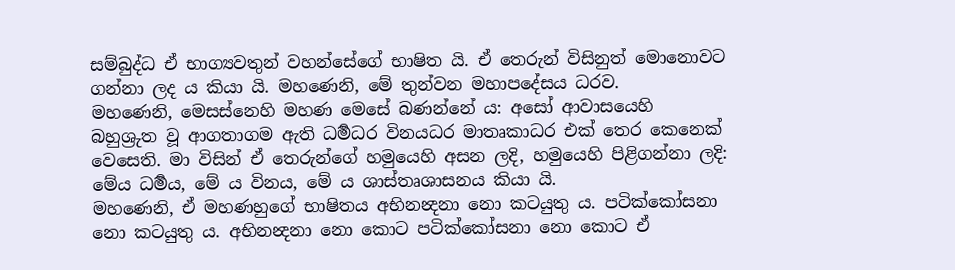සම්බුද්ධ ඒ භාග්‍යවතුන් වහන්සේගේ භාෂිත යි. ඒ තෙරුන් විසිනුත් මොනොවට ගන්නා ලද ය කියා යි. මහණෙනි, මේ තුන්වන මහාපදේසය ධරව.
මහණෙනි, මෙසස්නෙහි මහණ මෙසේ බණන්නේ ය: අසෝ ආවාසයෙහි බහුශ්‍රුත වූ ආගතාගම ඇති ධර්‍මධර විනයධර මාතෘකාධර එක් තෙර කෙනෙක් වෙසෙති. මා විසින් ඒ තෙරුන්ගේ හමුයෙහි අසන ලදි, හමුයෙහි පිළිගන්නා ලදි: මේය ධර්‍මය, මේ ය විනය, මේ ය ශාස්තෘශාසනය කියා යි.
මහණෙනි, ඒ මහණහුගේ භාෂිතය අභිනන්‍දනා නො කටයුතු ය. පටික්කෝසනා නො කටයුතු ය. අභිනන්‍දනා නො කොට පටික්කෝසනා නො කොට ඒ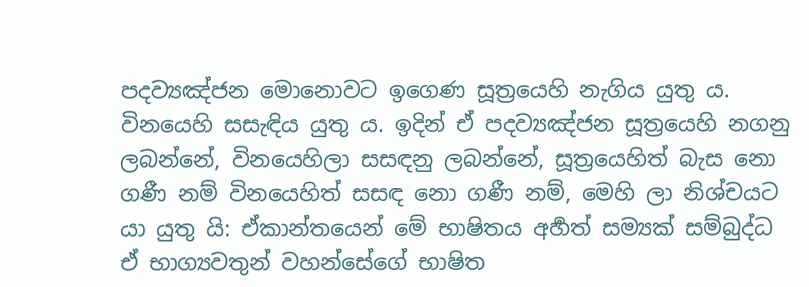පදව්‍යඤ්ජන මොනොවට ඉගෙණ සූත්‍රයෙහි නැගිය යුතු ය. විනයෙහි සසැඳිය යුතු ය. ඉදින් ඒ පදව්‍යඤ්ජන සූත්‍රයෙහි නගනු ලබන්නේ, විනයෙහිලා සසඳනු ලබන්නේ, සූත්‍රයෙහිත් බැස නො ගණී නම් විනයෙහිත් සසඳ නො ගණී නම්, මෙහි ලා නිශ්චයට යා යුතු යි: ඒකාන්තයෙන් මේ භාෂිතය අර්‍හත් සම්‍යක් සම්බුද්ධ ඒ භාග්‍යවතුන් වහන්සේගේ භාෂිත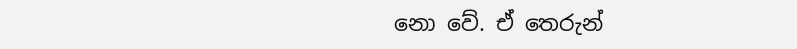නො වේ. ඒ තෙරුන්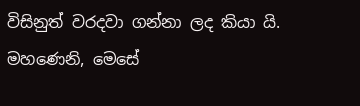විසිනුත් වරදවා ගන්නා ලද කියා යි. මහණෙනි, මෙසේ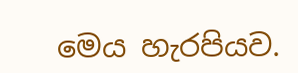මෙය හැරපියව.